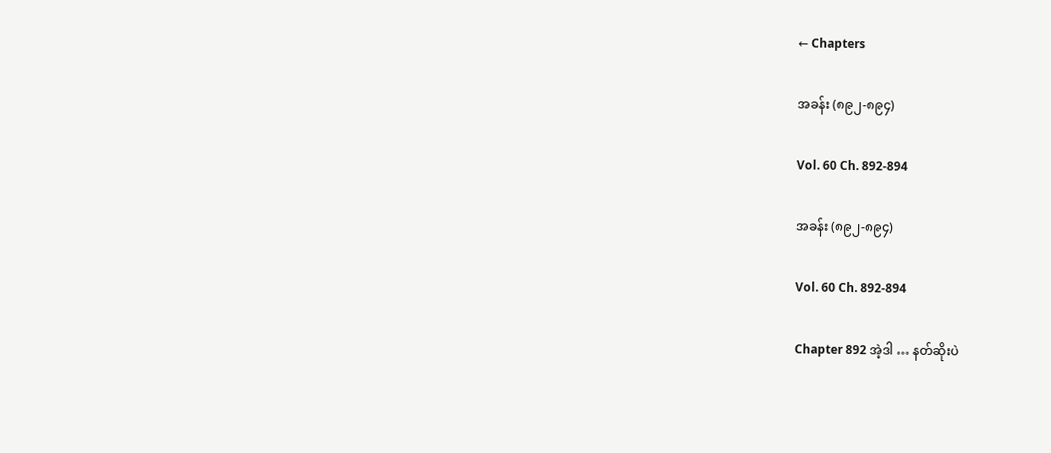← Chapters

အခန်း (၈၉၂-၈၉၄)

Vol. 60 Ch. 892-894

အခန်း (၈၉၂-၈၉၄)

Vol. 60 Ch. 892-894

Chapter 892 အဲ့ဒါ … နတ်ဆိုးပဲ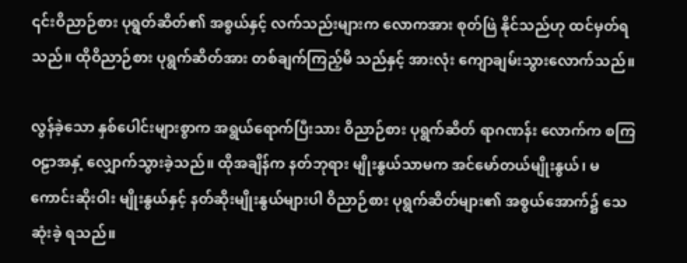၎င်းဝိညာဉ်စား ပုရွတ်ဆိတ်၏ အစွယ်နှင့် လက်သည်းများက လောကအား စုတ်ဖြဲ နိုင်သည်ဟု ထင်မှတ်ရသည်။ ထိုဝိညာဉ်စား ပုရွက်ဆိတ်အား တစ်ချက်ကြည့်မိ သည်နှင့် အားလုံး ကျောချမ်းသွားလောက်သည်။

လွန်ခဲ့သော နှစ်ပေါင်းများစွာက အရွယ်ရောက်ပြီးသား ဝိညာဉ်စား ပုရွက်ဆိတ် ရာဂဏန်း လောက်က စကြဝဠာအနှံ့ လျှောက်သွားခဲ့သည်။ ထိုအချိန်က နတ်ဘုရား မျိုးနွယ်သာမက အင်မော်တယ်မျိုးနွယ်၊ မကောင်းဆိုးဝါး မျိုးနွယ်နှင့် နတ်ဆိုးမျိုးနွယ်များပါ ဝိညာဉ်စား ပုရွက်ဆိတ်များ၏ အစွယ်အောက်၌ သေဆုံးခဲ့ ရသည်။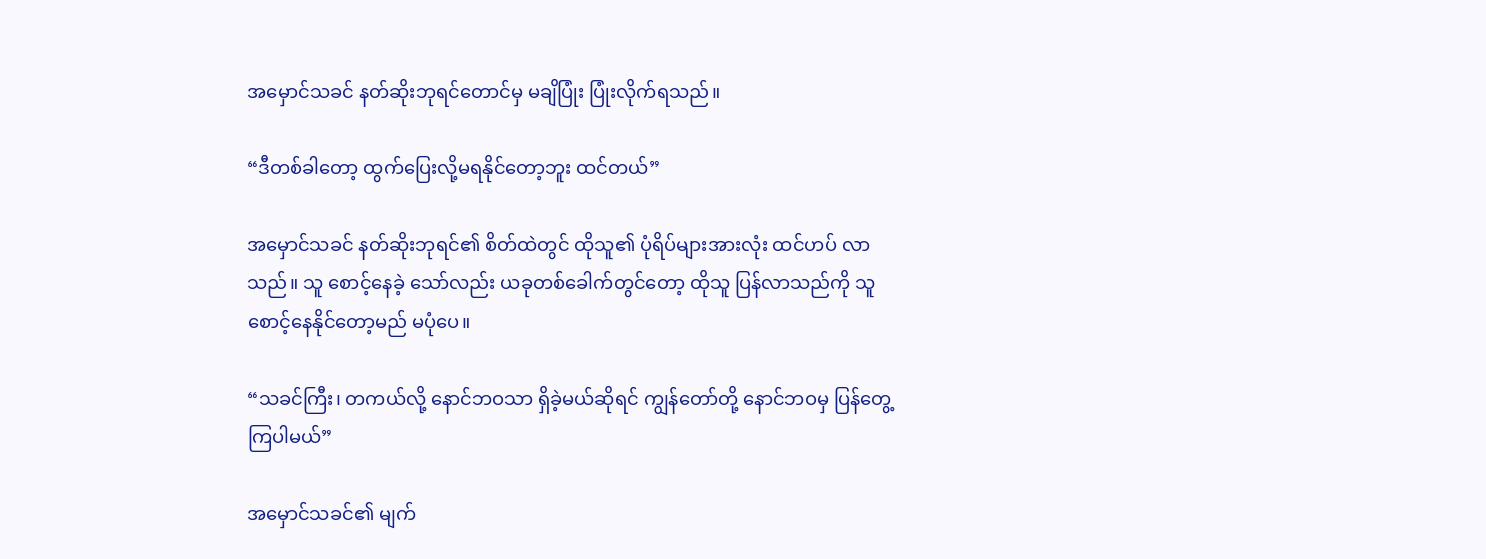အမှောင်သခင် နတ်ဆိုးဘုရင်တောင်မှ မချိပြုံး ပြုံးလိုက်ရသည်။

“ဒီတစ်ခါတော့ ထွက်ပြေးလို့မရနိုင်တော့ဘူး ထင်တယ်”

အမှောင်သခင် နတ်ဆိုးဘုရင်၏ စိတ်ထဲတွင် ထိုသူ၏ ပုံရိပ်များအားလုံး ထင်ဟပ် လာသည်။ သူ စောင့်နေခဲ့ သော်လည်း ယခုတစ်ခေါက်တွင်တော့ ထိုသူ ပြန်လာသည်ကို သူ စောင့်နေနိုင်တော့မည် မပုံပေ။

“သခင်ကြီး၊ တကယ်လို့ နောင်ဘဝသာ ရှိခဲ့မယ်ဆိုရင် ကျွန်တော်တို့ နောင်ဘဝမှ ပြန်တွေ့ ကြပါမယ်”

အမှောင်သခင်၏ မျက်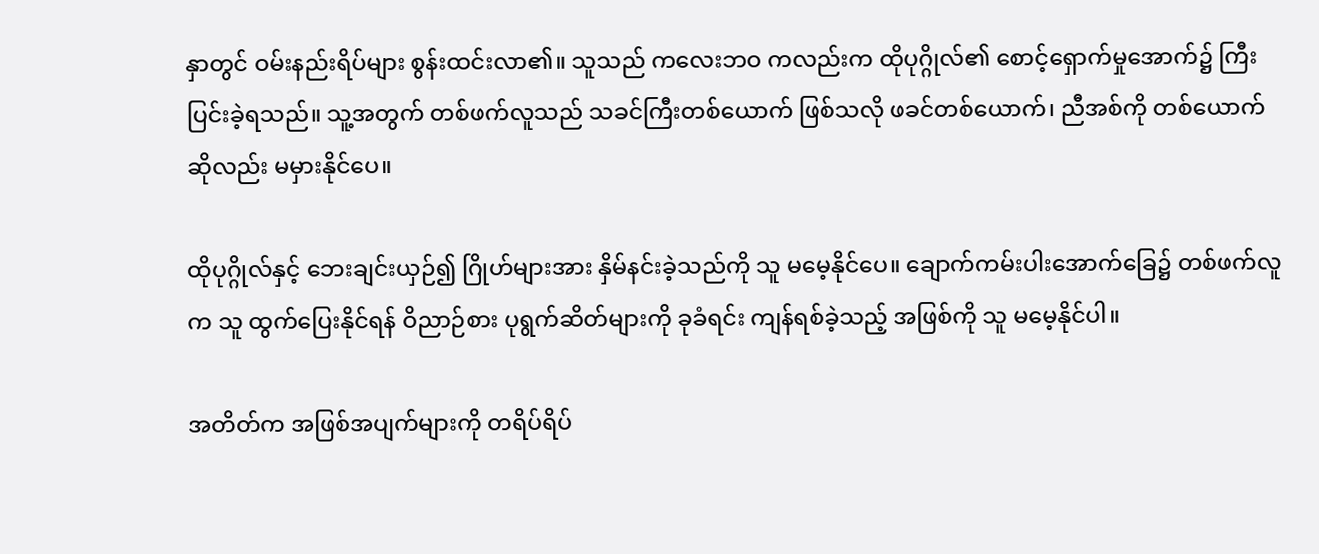နှာတွင် ဝမ်းနည်းရိပ်များ စွန်းထင်းလာ၏။ သူသည် ကလေးဘဝ ကလည်းက ထိုပုဂ္ဂိုလ်၏ စောင့်ရှောက်မှုအောက်၌ ကြီးပြင်းခဲ့ရသည်။ သူ့အတွက် တစ်ဖက်လူသည် သခင်ကြီးတစ်ယောက် ဖြစ်သလို ဖခင်တစ်ယောက်၊ ညီအစ်ကို တစ်ယောက်ဆိုလည်း မမှားနိုင်ပေ။

ထိုပုဂ္ဂိုလ်နှင့် ဘေးချင်းယှဉ်၍ ဂြိုဟ်များအား နှိမ်နင်းခဲ့သည်ကို သူ မမေ့နိုင်ပေ။ ချောက်ကမ်းပါးအောက်ခြေ၌ တစ်ဖက်လူက သူ ထွက်ပြေးနိုင်ရန် ဝိညာဉ်စား ပုရွက်ဆိတ်များကို ခုခံရင်း ကျန်ရစ်ခဲ့သည့် အဖြစ်ကို သူ မမေ့နိုင်ပါ။

အတိတ်က အဖြစ်အပျက်များကို တရိပ်ရိပ်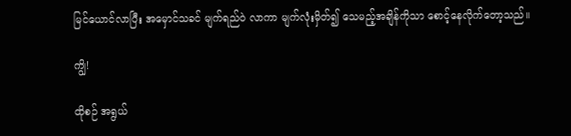မြင်ယောင်လာပြီး အမှောင်သခင် မျက်ရည်ဝဲ လာကာ မျက်လုံးမှိတ်၍ သေမည့်အချိန်ကိုသာ စောင့်နေလိုက်တော့သည်။

ကျွိ!

ထိုစဉ် အရွယ်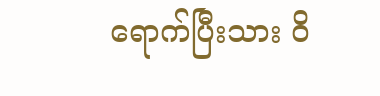ရောက်ပြီးသား ဝိ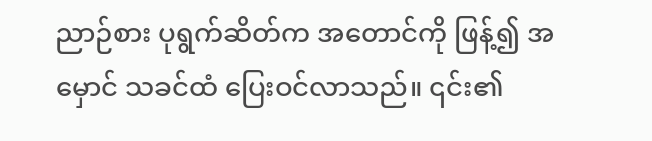ညာဉ်စား ပုရွက်ဆိတ်က အတောင်ကို ဖြန့်၍ အမှောင် သခင်ထံ ပြေးဝင်လာသည်။ ၎င်း၏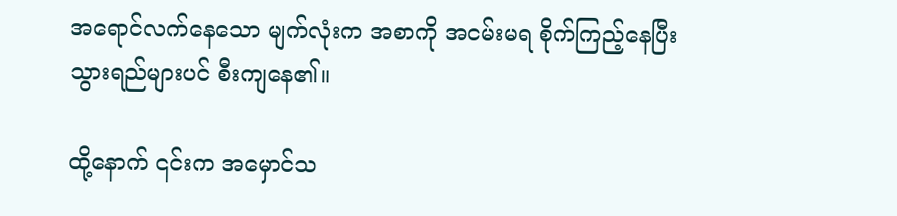အရောင်လက်နေသော မျက်လုံးက အစာကို အငမ်းမရ စိုက်ကြည့်နေပြီး သွားရည်များပင် စီးကျနေ၏။

ထို့နောက် ၎င်းက အမှောင်သ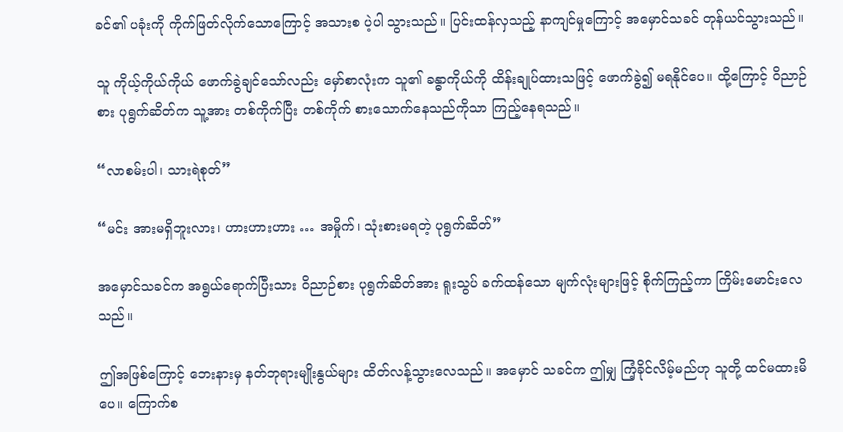ခင်၏ ပခုံးကို ကိုက်ဖြတ်လိုက်သောကြောင့် အသားစ ပဲ့ပါ သွားသည်။ ပြင်းထန်လှသည့် နာကျင်မှုကြောင့် အမှောင်သခင် တုန်ယင်သွားသည်။

သူ ကိုယ့်ကိုယ်ကိုယ် ဖောက်ခွဲချင်သော်လည်း မှော်စာလုံးက သူ၏ ခန္ဓာကိုယ်ကို ထိန်းချုပ်ထားသဖြင့် ဖောက်ခွဲ၍ မရနိုင်ပေ။ ထို့ကြောင့် ဝိညာဉ်စား ပုရွက်ဆိတ်က သူ့အား တစ်ကိုက်ပြီး တစ်ကိုက် စားသောက်နေသည်ကိုသာ ကြည့်နေရသည်။

“လာစမ်းပါ၊ သားရဲစုတ်”

“မင်း အားမရှိဘူးလား၊ ဟားဟားဟား … အမှိုက်၊ သုံးစားမရတဲ့ ပုရွက်ဆိတ်”

အမှောင်သခင်က အရွယ်ရောက်ပြီးသား ဝိညာဉ်စား ပုရွက်ဆိတ်အား ရူးသွပ် ခက်ထန်သော မျက်လုံးများဖြင့် စိုက်ကြည့်ကာ ကြိမ်းမောင်းလေသည်။

ဤအဖြစ်ကြောင့် ဘေးနားမှ နတ်ဘုရားမျိုးနွယ်များ ထိတ်လန့်သွားလေသည်။ အမှောင် သခင်က ဤမျှ ကြံ့ခိုင်လိမ့်မည်ဟု သူတို့ ထင်မထားမိပေ။ ကြောက်စ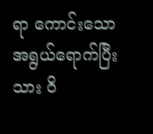ရာ ကောင်းသော အရွယ်ရောက်ပြီးသား ဝိ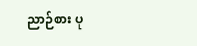ညာဉ်စား ပု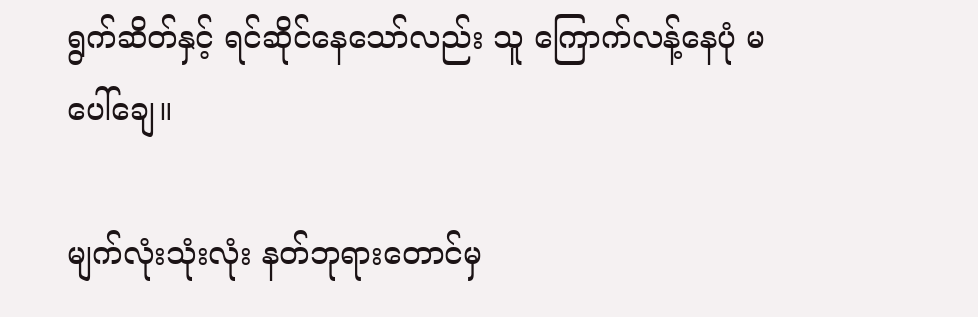ရွက်ဆိတ်နှင့် ရင်ဆိုင်နေသော်လည်း သူ ကြောက်လန့်နေပုံ မပေါ်ချေ။

မျက်လုံးသုံးလုံး နတ်ဘုရားတောင်မှ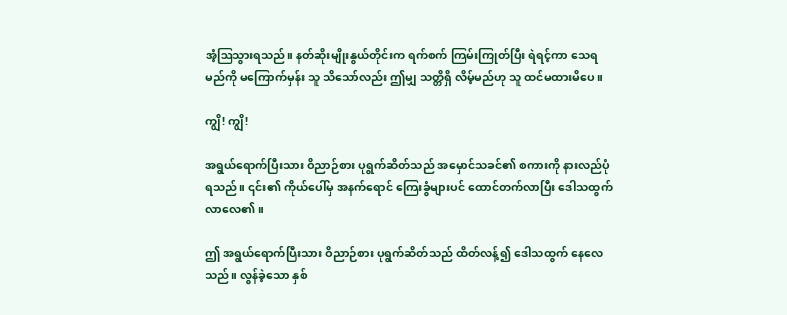အံ့ဩသွားရသည်။ နတ်ဆိုးမျိုးနွယ်တိုင်းက ရက်စက် ကြမ်းကြုတ်ပြီး ရဲရင့်ကာ သေရမည်ကို မကြောက်မှန်း သူ သိသော်လည်း ဤမျှ သတ္တိရှိ လိမ့်မည်ဟု သူ ထင်မထားမိပေ။

ကျွိ! ကျွိ!

အရွယ်ရောက်ပြီးသား ဝိညာဉ်စား ပုရွက်ဆိတ်သည် အမှောင်သခင်၏ စကားကို နားလည်ပုံ ရသည်။ ၎င်း၏ ကိုယ်ပေါ်မှ အနက်ရောင် ကြေးခွံများပင် ထောင်တက်လာပြီး ဒေါသထွက်လာလေ၏။

ဤ အရွယ်ရောက်ပြီးသား ဝိညာဉ်စား ပုရွက်ဆိတ်သည် ထိတ်လန့်၍ ဒေါသထွက် နေလေသည်။ လွန်ခဲ့သော နှစ်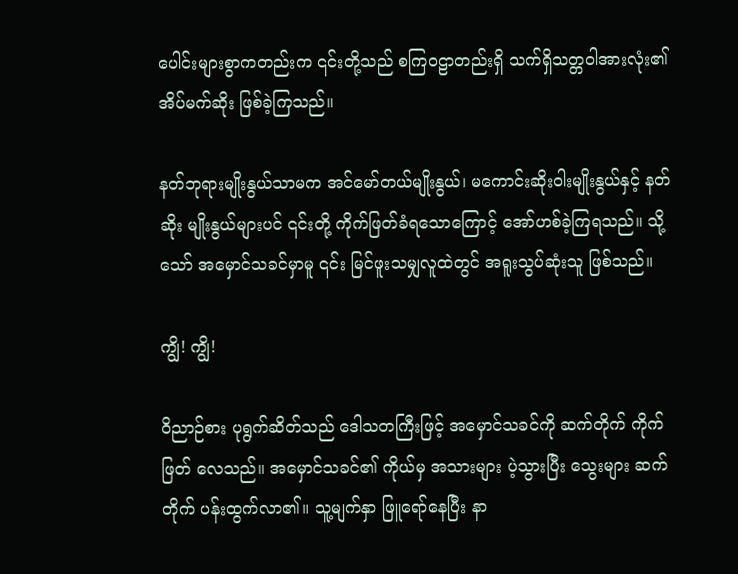ပေါင်းများစွာကတည်းက ၎င်းတို့သည် စကြဝဠာတည်းရှိ သက်ရှိသတ္တဝါအားလုံး၏ အိပ်မက်ဆိုး ဖြစ်ခဲ့ကြသည်။

နတ်ဘုရားမျိုးနွယ်သာမက အင်မော်တယ်မျိုးနွယ်၊ မကောင်းဆိုးဝါးမျိုးနွယ်နှင့် နတ်ဆိုး မျိုးနွယ်များပင် ၎င်းတို့ ကိုက်ဖြတ်ခံရသောကြောင့်‌ အော်ဟစ်ခဲ့ကြရသည်။ သို့သော် အမှောင်သခင်မှာမူ ၎င်း မြင်ဖူးသမျှလူထဲတွင် အရူးသွပ်ဆုံးသူ ဖြစ်သည်။

ကျွိ! ကျွိ!

ဝိညာဉ်စား ပုရွက်ဆိတ်သည် ဒေါသတကြီးဖြင့် အမှောင်သခင်ကို ဆက်တိုက် ကိုက်ဖြတ် လေသည်။ အမှောင်သခင်၏ ကိုယ်မှ အသားများ ပဲ့သွားပြီး သွေးများ ဆက်တိုက် ပန်းထွက်လာ၏။ သူ့မျက်နှာ ဖြူရော်နေပြီး နာ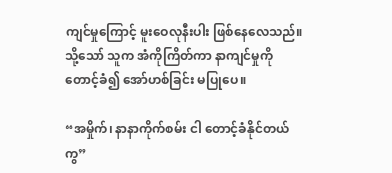ကျင်မှုကြောင့် မူးဝေလုနီးပါး ဖြစ်နေလေသည်။ သို့သော် သူက အံကိုကြိတ်ကာ နာကျင်မှုကို တောင့်ခံ၍ အော်ဟစ်ခြင်း မပြုပေ။

“အမှိုက်၊ နာနာကိုက်စမ်း ငါ တောင့်ခံနိုင်တယ်ကွ”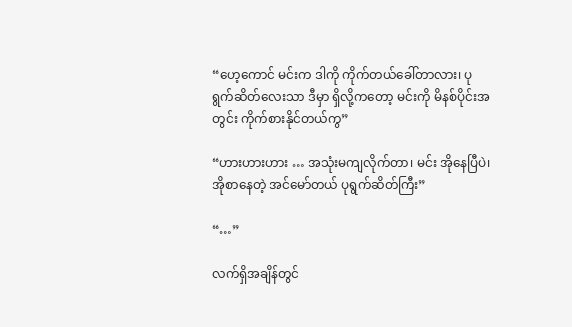“ဟေ့ကောင် မင်းက ဒါကို ကိုက်တယ်ခေါ်တာလား၊ ပုရွက်ဆိတ်လေးသာ ဒီမှာ ရှိလို့ကတော့ မင်းကို မိနစ်ပိုင်းအတွင်း ကိုက်စားနိုင်တယ်ကွ”

“ဟားဟားဟား … အသုံးမကျလိုက်တာ၊ မင်း အိုနေပြီပဲ၊ အိုစာနေတဲ့ အင်မော်တယ် ပုရွက်ဆိတ်ကြီး”

“…”

လက်ရှိအချိန်တွင်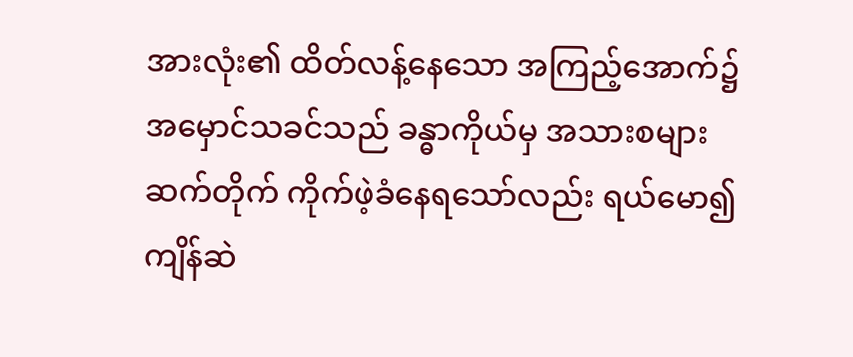အားလုံး၏ ထိတ်လန့်နေသော အကြည့်အောက်၌ အမှောင်သခင်သည် ခန္ဓာကိုယ်မှ အသားစများ ဆက်တိုက် ကိုက်ဖဲ့ခံနေရသော်လည်း ရယ်မော၍ ကျိန်ဆဲ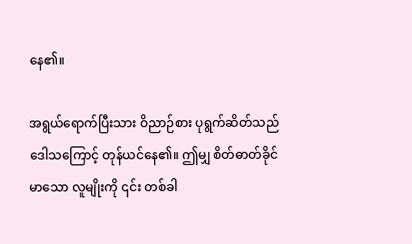နေ၏။

အရွယ်ရောက်ပြီးသား ဝိညာဉ်စား ပုရွက်ဆိတ်သည် ဒေါသကြောင့် တုန်ယင်နေ၏။ ဤမျှ စိတ်ဓာတ်ခိုင်မာသော လူမျိုးကို ၎င်း တစ်ခါ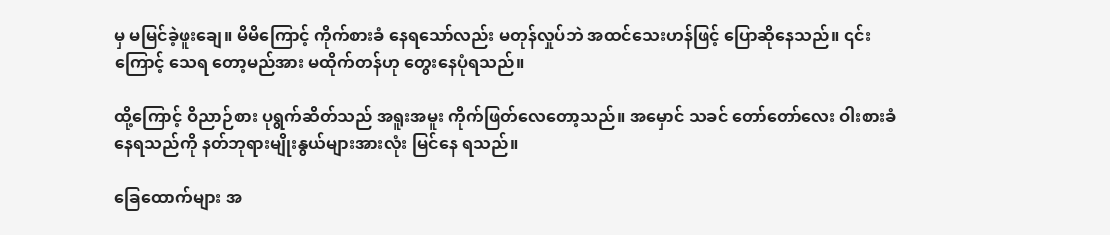မှ မမြင်ခဲ့ဖူးချေ။ မိမိကြောင့် ကိုက်စားခံ နေရသော်လည်း မတုန်လှုပ်ဘဲ အထင်သေးဟန်ဖြင့် ပြောဆိုနေသည်။ ၎င်းကြောင့် သေရ တော့မည်အား မထိုက်တန်ဟု တွေးနေပုံရသည်။

ထို့ကြောင့် ဝိညာဉ်စား ပုရွက်ဆိတ်သည် အရူးအမူး ကိုက်ဖြတ်လေတော့သည်။ အမှောင် သခင် တော်တော်လေး ဝါးစားခံနေရသည်ကို နတ်ဘုရားမျိုးနွယ်များအားလုံး မြင်နေ ရသည်။

ခြေထောက်များ အ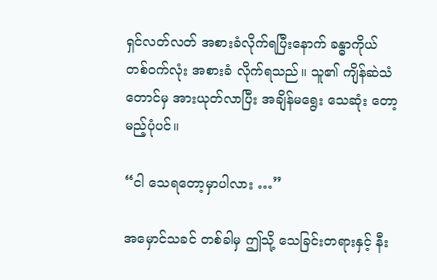ရှင်လတ်လတ် အစားခံလိုက်ရပြီးနောက် ခန္ဓာကိုယ်တစ်ဝက်လုံး အစားခံ လိုက်ရသည်။ သူ၏ ကျိန်ဆဲသံတောင်မှ အားယုတ်လာပြီး အချိန်မရွေး သေဆုံး တော့မည့်ပုံပင်။

“ငါ သေရတော့မှာပါလား …”

အမှောင်သခင် တစ်ခါမှ ဤသို့ သေခြင်းတရားနှင့် နီး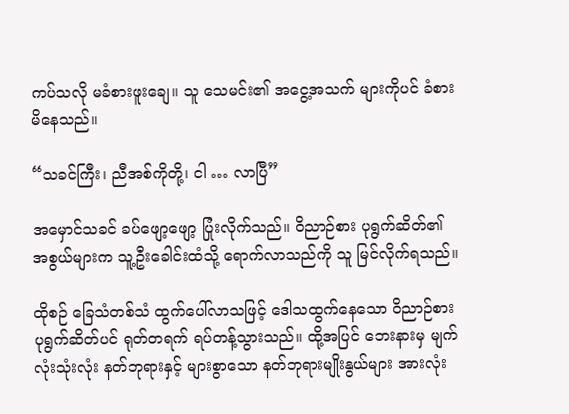ကပ်သလို မခံစားဖူးချေ။ သူ သေမင်း၏ အငွေ့အသက် များကိုပင် ခံစားမိနေသည်။

“သခင်ကြီး၊ ညီအစ်ကိုတို့၊ ငါ … လာပြီ”

အမှောင်သခင် ခပ်ဖျော့ဖျော့ ပြုံးလိုက်သည်။ ဝိညာဉ်စား ပုရွက်ဆိတ်၏ အစွယ်များက သူ့ဦးခေါင်းထံသို့ ရောက်လာသည်ကို သူ မြင်လိုက်ရသည်။

ထိုစဉ် ခြေသံတစ်သံ ထွက်ပေါ်လာသဖြင့် ဒေါသထွက်နေသော ဝိညာဉ်စား ပုရွက်ဆိတ်ပင် ရုတ်တရက် ရပ်တန့်သွားသည်။ ထို့အပြင် ဘေးနားမှ မျက်လုံးသုံးလုံး နတ်ဘုရားနှင့် များစွာသော နတ်ဘုရားမျိုးနွယ်များ အားလုံး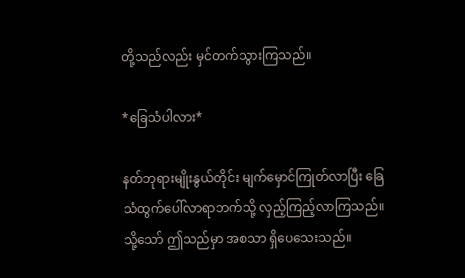တို့သည်လည်း မှင်တက်သွားကြသည်။

*ခြေသံပါလား*

နတ်ဘုရားမျိုးနွယ်တိုင်း မျက်မှောင်ကြုတ်လာပြီး ခြေသံထွက်ပေါ်လာရာဘက်သို့ လှည့်ကြည့်လာကြသည်။ သို့သော် ဤသည်မှာ အစသာ ရှိပေသေးသည်။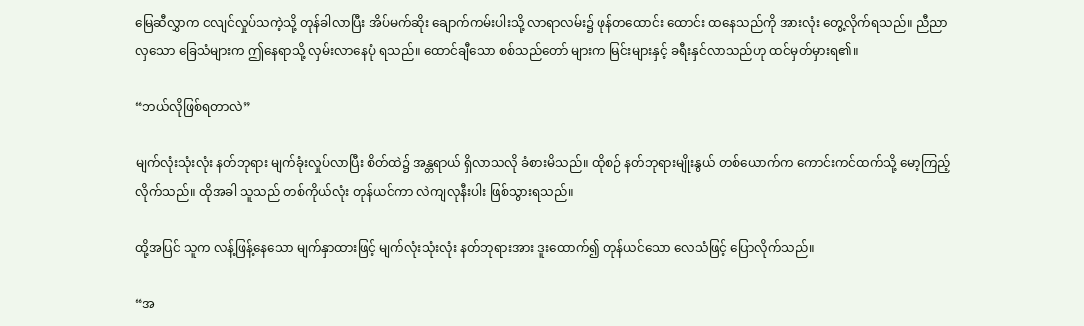မြေဆီလွှာက ငလျင်လှုပ်သကဲ့သို့ တုန်ခါလာပြီး အိပ်မက်ဆိုး ချောက်ကမ်းပါးသို့ လာရာလမ်း၌ ဖုန်တထောင်း ထောင်း ထနေသည်ကို အားလုံး တွေ့လိုက်ရသည်။ ညီညာ လှသော ခြေသံများက ဤနေရာသို့ လှမ်းလာနေပုံ ရသည်။ ထောင်ချီသော စစ်သည်တော် များက မြင်းများနှင့် ခရီးနှင်လာသည်ဟု ထင်မှတ်မှားရ၏။

“ဘယ်လိုဖြစ်ရတာလဲ”

မျက်လုံးသုံးလုံး နတ်ဘုရား မျက်ခုံးလှုပ်လာပြီး စိတ်ထဲ၌ အန္တရာယ် ရှိလာသလို ခံစားမိသည်။ ထိုစဉ် နတ်ဘုရားမျိုးနွယ် တစ်ယောက်က ကောင်းကင်ထက်သို့ မော့ကြည့် လိုက်သည်။ ထိုအခါ သူသည် တစ်ကိုယ်လုံး တုန်ယင်ကာ လဲကျလုနီးပါး ဖြစ်သွားရသည်။

ထို့အပြင် သူက လန့်ဖြန့်နေသော မျက်နှာထားဖြင့် မျက်လုံးသုံးလုံး နတ်ဘုရားအား ဒူးထောက်၍ တုန်ယင်သော လေသံဖြင့် ပြောလိုက်သည်။

“အ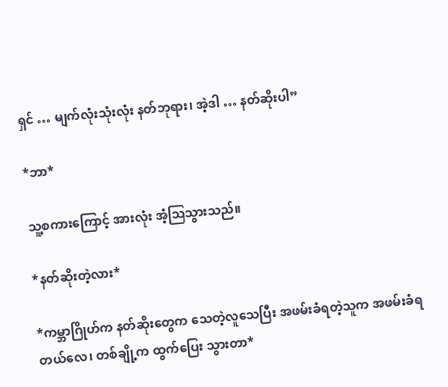ရှင် … မျက်လုံးသုံးလုံး နတ်ဘုရား၊ အဲ့ဒါ … နတ်ဆိုးပါ”

*ဘာ*

သူ့စကားကြောင့် အားလုံး အံ့ဩသွားသည်။

*နတ်ဆိုးတဲ့လား*

*ကမ္ဘာဂြိုဟ်က နတ်ဆိုးတွေက သေတဲ့လူသေပြီး အဖမ်းခံရတဲ့သူက အဖမ်းခံရတယ်လေ၊ တစ်ချို့က ထွက်ပြေး သွားတာ*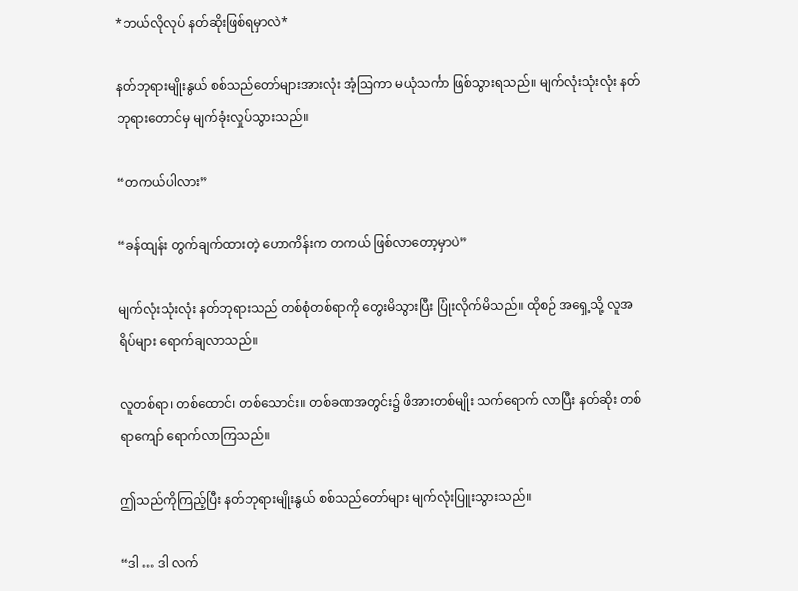*ဘယ်လိုလုပ် နတ်ဆိုးဖြစ်ရမှာလဲ*

နတ်ဘုရားမျိုးနွယ် စစ်သည်တော်များအားလုံး အံ့ဩကာ မယုံသင်္ကာ ဖြစ်သွားရသည်။ မျက်လုံးသုံးလုံး နတ်ဘုရားတောင်မှ မျက်ခုံးလှုပ်သွားသည်။

“တကယ်ပါလား”

“ခန်ထျန်း တွက်ချက်ထားတဲ့ ဟောကိန်းက တကယ် ဖြစ်လာတော့မှာပဲ”

မျက်လုံးသုံးလုံး နတ်ဘုရားသည် တစ်စုံတစ်ရာကို တွေးမိသွားပြီး ပြုံးလိုက်မိသည်။ ထိုစဉ် အရှေ့သို့ လူအရိပ်များ ရောက်ချလာသည်။

လူတစ်ရာ၊ တစ်ထောင်၊ တစ်သောင်း။ တစ်ခဏအတွင်း၌ ဖိအားတစ်မျိုး သက်ရောက် လာပြီး နတ်ဆိုး တစ်ရာကျော် ရောက်လာကြသည်။

ဤသည်ကိုကြည့်ပြီး နတ်ဘုရားမျိုးနွယ် စစ်သည်တော်များ မျက်လုံးပြူးသွားသည်။

“ဒါ … ဒါ လက်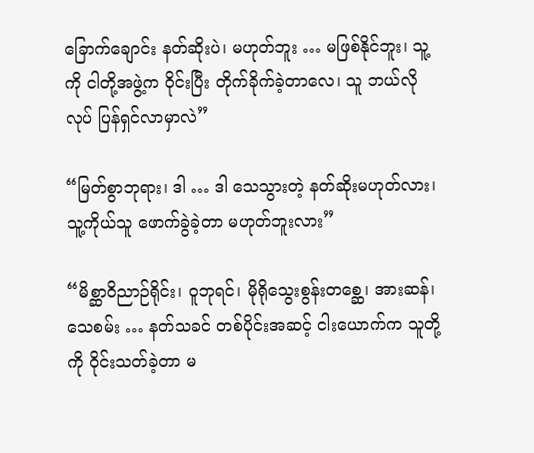ခြောက်ချောင်း နတ်ဆိုးပဲ၊ မဟုတ်ဘူး … မဖြစ်နိုင်ဘူး၊ သူ့ကို ငါတို့အဖွဲ့က ဝိုင်းပြီး တိုက်ခိုက်ခဲ့တာလေ၊ သူ ဘယ်လိုလုပ် ပြန်ရှင်လာမှာလဲ”

“မြတ်စွာဘုရား၊ ဒါ … ဒါ သေသွားတဲ့ နတ်ဆိုးမဟုတ်လား၊ သူ့ကိုယ်သူ ဖောက်ခွဲခဲ့တာ မဟုတ်ဘူးလား”

“မိစ္ဆာဝိညာဉ်ရိုင်း၊ ဝူဘုရင်၊ မိုရိုသွေးစွန်းတစ္ဆေ၊ အားဆန်၊ သေစမ်း … နတ်သခင် တစ်ပိုင်းအဆင့် ငါးယောက်က သူတို့ကို ဝိုင်းသတ်ခဲ့တာ မ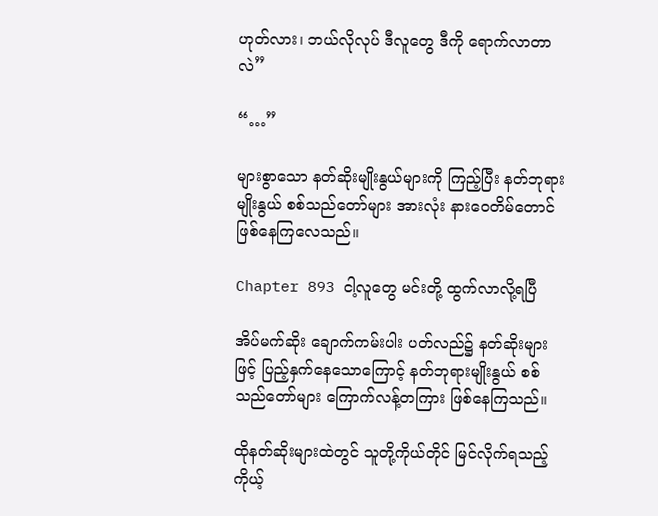ဟုတ်လား၊ ဘယ်လိုလုပ် ဒီလူတွေ ဒီကို ရောက်လာတာလဲ”

“…”

များစွာသော နတ်ဆိုးမျိုးနွယ်များကို ကြည့်ပြီး နတ်ဘုရားမျိုးနွယ် စစ်သည်တော်များ အားလုံး နားဝေတိမ်တောင် ဖြစ်နေကြလေသည်။

Chapter 893 ငါ့လူတွေ မင်းတို့ ထွက်လာလို့ရပြီ

အိပ်မက်ဆိုး ချောက်ကမ်းပါး ပတ်လည်၌ နတ်ဆိုးများဖြင့် ပြည့်နှက်နေသောကြောင့် နတ်ဘုရားမျိုးနွယ် စစ်သည်တော်များ ကြောက်လန့်တကြား ဖြစ်နေကြသည်။

ထိုနတ်ဆိုးများထဲတွင် သူတို့ကိုယ်တိုင် မြင်လိုက်ရသည့် ကိုယ့်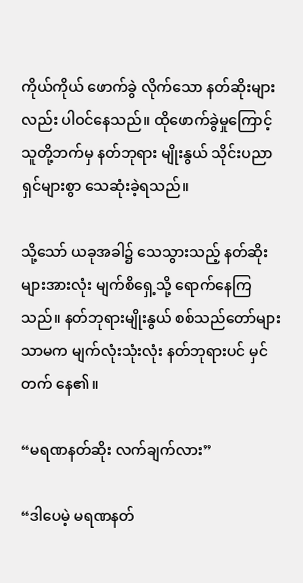ကိုယ်ကိုယ် ဖောက်ခွဲ လိုက်သော နတ်ဆိုးများလည်း ပါဝင်နေသည်။ ထိုဖောက်ခွဲမှုကြောင့် သူတို့ဘက်မှ နတ်ဘုရား မျိုးနွယ် သိုင်းပညာရှင်များစွာ သေဆုံးခဲ့ရသည်။

သို့သော် ယခုအခါ၌ သေသွားသည့် နတ်ဆိုးများအားလုံး မျက်စိရှေ့သို့ ရောက်နေကြသည်။ နတ်ဘုရားမျိုးနွယ် စစ်သည်တော်များသာမက မျက်လုံးသုံးလုံး နတ်ဘုရားပင် မှင်တက် နေ၏။

“မရဏနတ်ဆိုး လက်ချက်လား”

“ဒါပေမဲ့ မရဏနတ်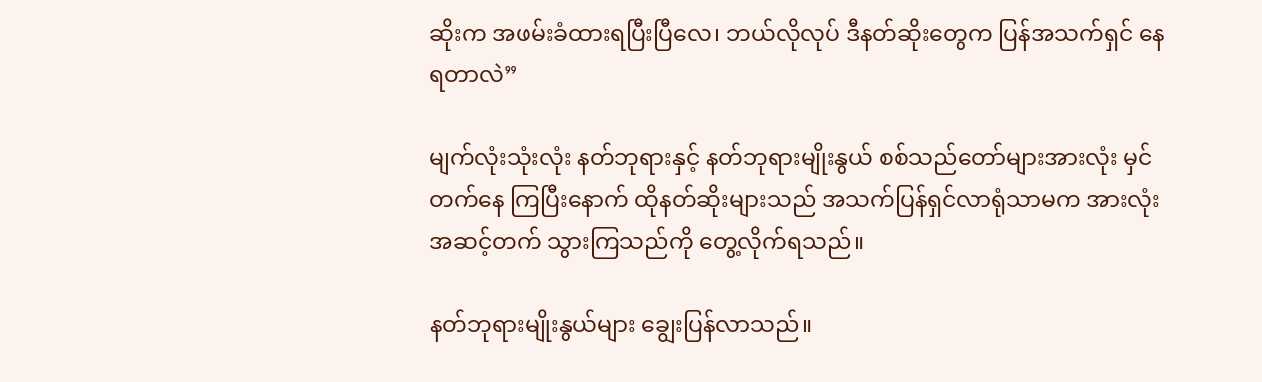ဆိုးက အဖမ်းခံထားရပြီးပြီလေ၊ ဘယ်လိုလုပ် ဒီနတ်ဆိုးတွေက ပြန်အသက်ရှင် နေရတာလဲ”

မျက်လုံးသုံးလုံး နတ်ဘုရားနှင့် နတ်ဘုရားမျိုးနွယ် စစ်သည်တော်များအားလုံး မှင်တက်နေ ကြပြီးနောက် ထိုနတ်ဆိုးများသည် အသက်ပြန်ရှင်လာရုံသာမက အားလုံး အဆင့်တက် သွားကြသည်ကို တွေ့လိုက်ရသည်။

နတ်ဘုရားမျိုးနွယ်များ ချွေးပြန်လာသည်။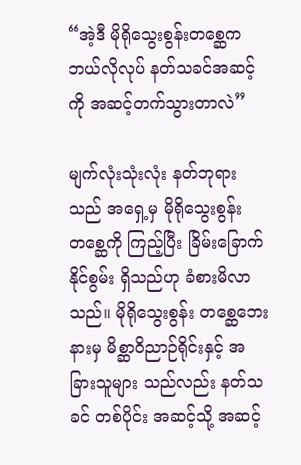“အဲ့ဒီ မိုရိုသွေးစွန်းတစ္ဆေက ဘယ်လိုလုပ် နတ်သခင်အဆင့်ကို အဆင့်တက်သွားတာလဲ”

မျက်လုံးသုံးလုံး နတ်ဘုရားသည် အရှေ့မှ မိုရိုသွေးစွန်းတစ္ဆေကို ကြည့်ပြီး ခြိမ်းခြောက် နိုင်စွမ်း ရှိသည်ဟု ခံစားမိလာသည်။ မိုရိုသွေးစွန်း တစ္ဆေဘေးနားမှ မိစ္ဆာဝိညာဉ်ရိုင်းနှင့် အခြားသူများ သည်လည်း နတ်သခင် တစ်ပိုင်း အဆင့်သို့ အဆင့်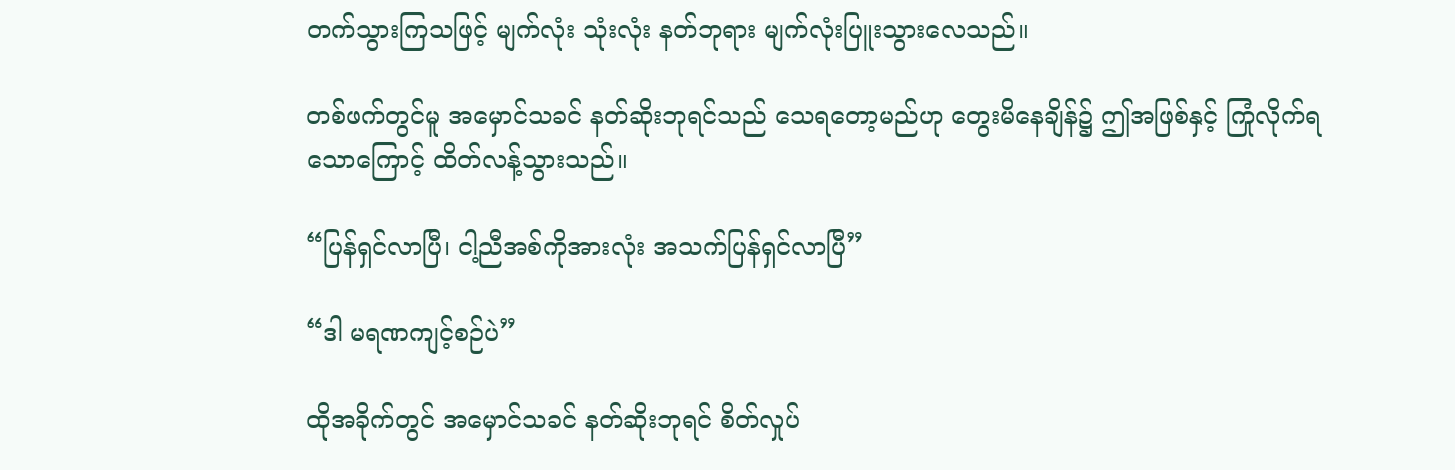တက်သွားကြသဖြင့် မျက်လုံး သုံးလုံး နတ်ဘုရား မျက်လုံးပြူးသွားလေသည်။

တစ်ဖက်တွင်မူ အမှောင်သခင် နတ်ဆိုးဘုရင်သည် သေရတော့မည်ဟု တွေးမိနေချိန်၌ ဤအဖြစ်နှင့် ကြုံလိုက်ရသောကြောင့် ထိတ်လန့်သွားသည်။

“ပြန်ရှင်လာပြီ၊ ငါ့ညီအစ်ကိုအားလုံး အသက်ပြန်ရှင်လာပြီ”

“ဒါ မရဏကျင့်စဉ်ပဲ”

ထိုအခိုက်တွင် အမှောင်သခင် နတ်ဆိုးဘုရင် စိတ်လှုပ်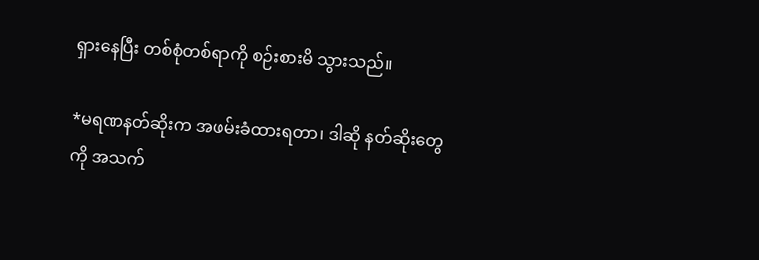ရှားနေပြီး တစ်စုံတစ်ရာကို စဉ်းစားမိ သွားသည်။

*မရဏနတ်ဆိုးက အဖမ်းခံထားရတာ၊ ဒါဆို နတ်ဆိုးတွေကို အသက်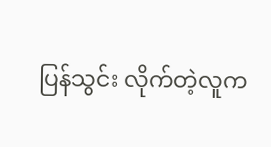ပြန်သွင်း လိုက်တဲ့လူက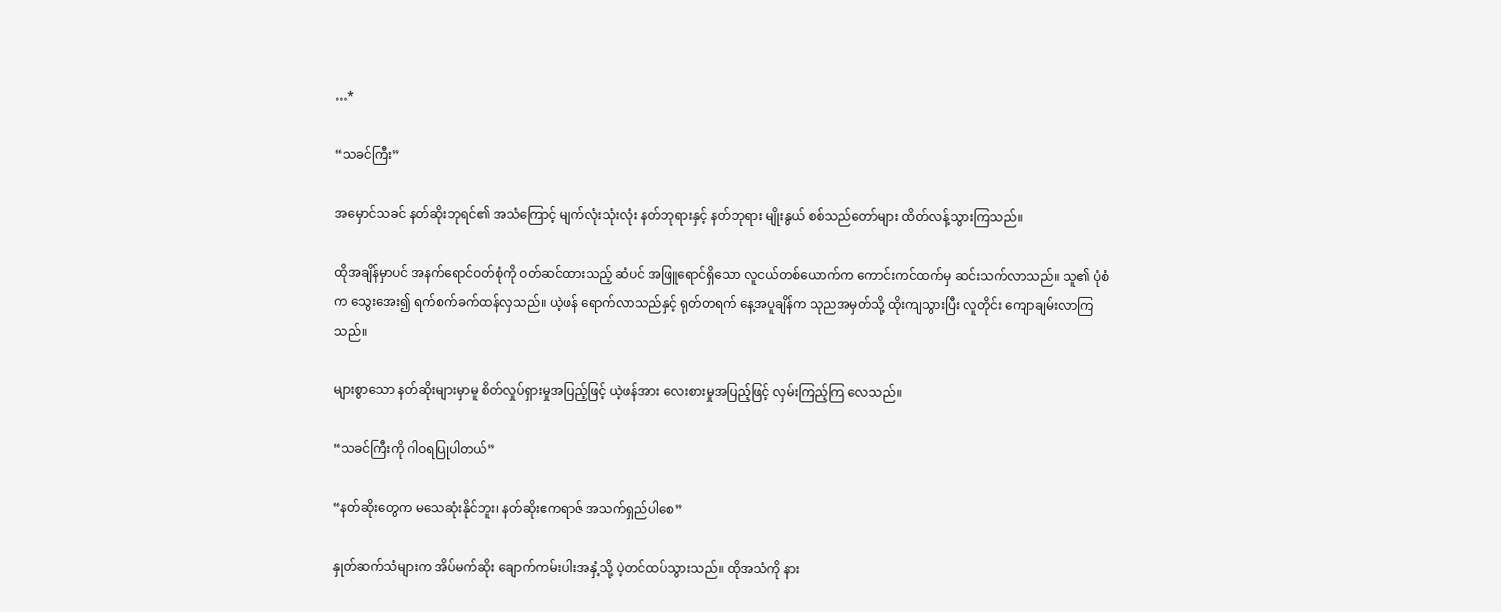…*

“သခင်ကြီး”

အမှောင်သခင် နတ်ဆိုးဘုရင်၏ အသံကြောင့် မျက်လုံးသုံးလုံး နတ်ဘုရားနှင့် နတ်ဘုရား မျိုးနွယ် စစ်သည်တော်များ ထိတ်လန့်သွားကြသည်။

ထိုအချိန်မှာပင် အနက်ရောင်ဝတ်စုံကို ဝတ်ဆင်ထားသည့် ဆံပင် အဖြူရောင်ရှိသော လူငယ်တစ်ယောက်က ကောင်းကင်ထက်မှ ဆင်းသက်လာသည်။ သူ၏ ပုံစံက သွေးအေး၍ ရက်စက်ခက်ထန်လှသည်။ ယဲ့ဖန် ရောက်လာသည်နှင့် ရုတ်တရက် နေ့အပူချိန်က သုညအမှတ်သို့ ထိုးကျသွားပြီး လူတိုင်း ကျောချမ်းလာကြသည်။

များစွာသော နတ်ဆိုးများမှာမူ စိတ်လှုပ်ရှားမှုအပြည့်ဖြင့် ယဲ့ဖန်အား လေးစားမှုအပြည့်ဖြင့် လှမ်းကြည့်ကြ လေသည်။

“သခင်ကြီးကို ဂါဝရပြုပါတယ်”

“နတ်ဆိုးတွေက မသေဆုံးနိုင်ဘူး၊ နတ်ဆိုးဧကရာဇ် အသက်ရှည်ပါစေ”

နှုတ်ဆက်သံများက အိပ်မက်ဆိုး ချောက်ကမ်းပါးအနှံ့သို့ ပဲ့တင်ထပ်သွားသည်။ ထိုအသံကို နား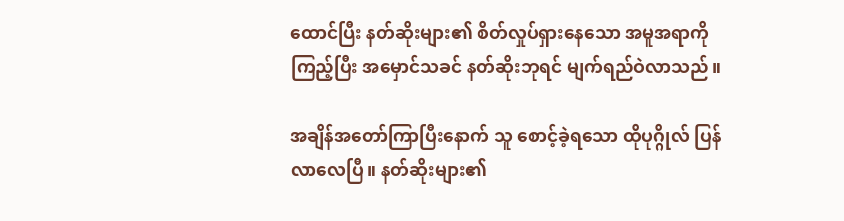ထောင်ပြီး နတ်ဆိုးများ၏ စိတ်လှုပ်ရှားနေသော အမူအရာကို ကြည့်ပြီး အမှောင်သခင် နတ်ဆိုးဘုရင် မျက်ရည်ဝဲလာသည်။

အချိန်အတော်ကြာပြီးနောက် သူ စောင့်ခဲ့ရသော ထိုပုဂ္ဂိုလ် ပြန်လာလေပြီ။ နတ်ဆိုးများ၏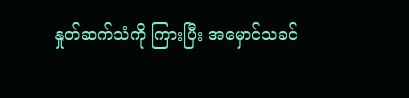နှုတ်ဆက်သံကို ကြားပြီး အမှောင်သခင်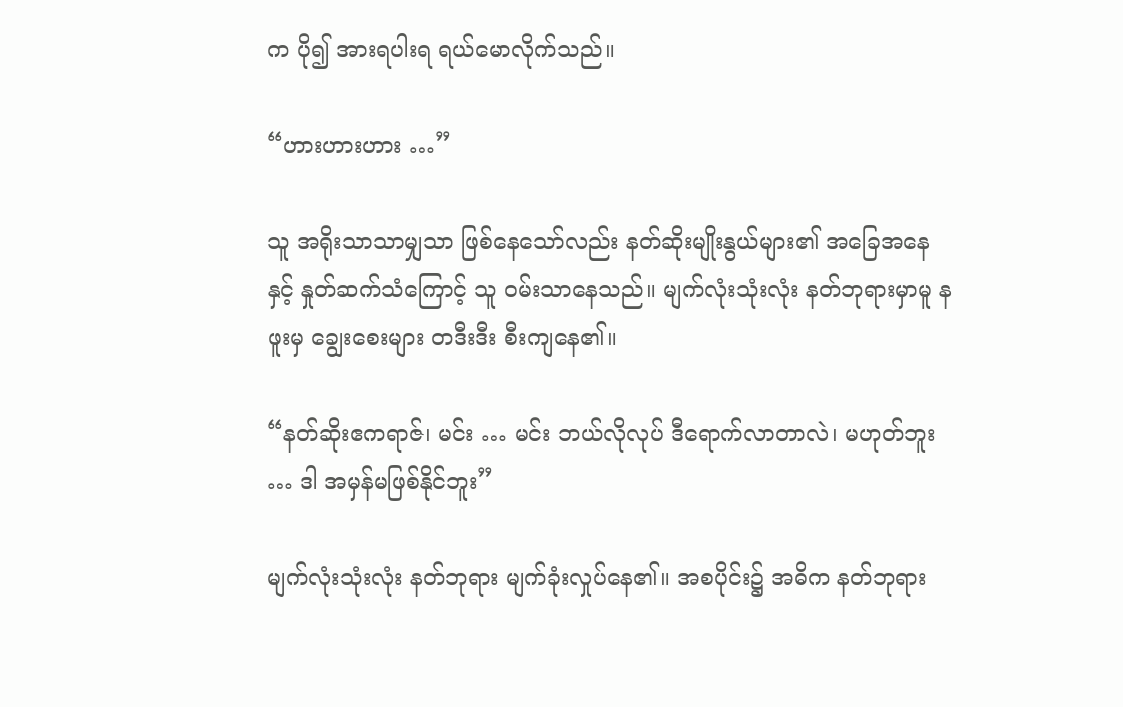က ပို၍ အားရပါးရ ရယ်မောလိုက်သည်။

“ဟားဟားဟား …”

သူ အရိုးသာသာမျှသာ ဖြစ်နေသော်လည်း နတ်ဆိုးမျိုးနွယ်များ၏ အခြေအနေနှင့် နှုတ်ဆက်သံကြောင့် သူ ဝမ်းသာနေသည်။ မျက်လုံးသုံးလုံး နတ်ဘုရားမှာမူ နဖူးမှ ချွေးစေးများ တဒီးဒီး စီးကျနေ၏။

“နတ်ဆိုးဧကရာဇ်၊ မင်း … မင်း ဘယ်လိုလုပ် ဒီရောက်လာတာလဲ၊ မဟုတ်ဘူး … ဒါ အမှန်မဖြစ်နိုင်ဘူး”

မျက်လုံးသုံးလုံး နတ်ဘုရား မျက်ခုံးလှုပ်နေ၏။ အစပိုင်း၌ အဓိက နတ်ဘုရား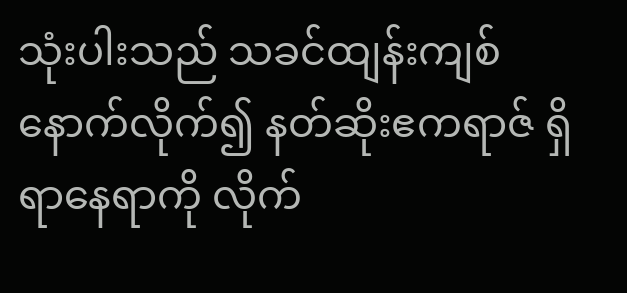သုံးပါးသည် သခင်ထျန်းကျစ် နောက်လိုက်၍ နတ်ဆိုးဧကရာဇ် ရှိရာနေရာကို လိုက်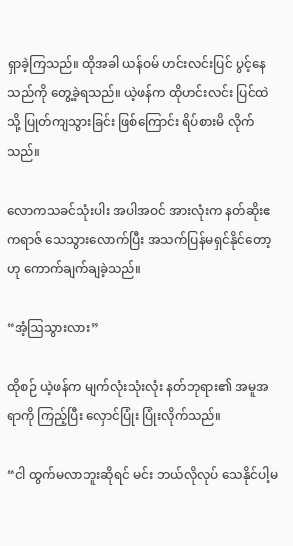ရှာခဲ့ကြသည်။ ထိုအခါ ယန်ဝမ် ဟင်းလင်းပြင် ပွင့်နေသည်ကို တွေ့ခဲ့ရသည်။ ယဲ့ဖန်က ထိုဟင်းလင်း ပြင်ထဲသို့ ပြုတ်ကျသွားခြင်း ဖြစ်ကြောင်း ရိပ်စားမိ လိုက်သည်။

လောကသခင်သုံးပါး အပါအဝင် အားလုံးက နတ်ဆိုးဧကရာဇ် သေသွားလောက်ပြီး အသက်ပြန်မရှင်နိုင်တော့ဟု ကောက်ချက်ချခဲ့သည်။

“အံ့ဩသွားလား”

ထိုစဉ် ယဲ့ဖန်က မျက်လုံးသုံးလုံး နတ်ဘုရား၏ အမူအရာကို ကြည့်ပြီး လှောင်ပြုံး ပြုံးလိုက်သည်။

“ငါ ထွက်မလာဘူးဆိုရင် မင်း ဘယ်လိုလုပ် သေနိုင်ပါ့မ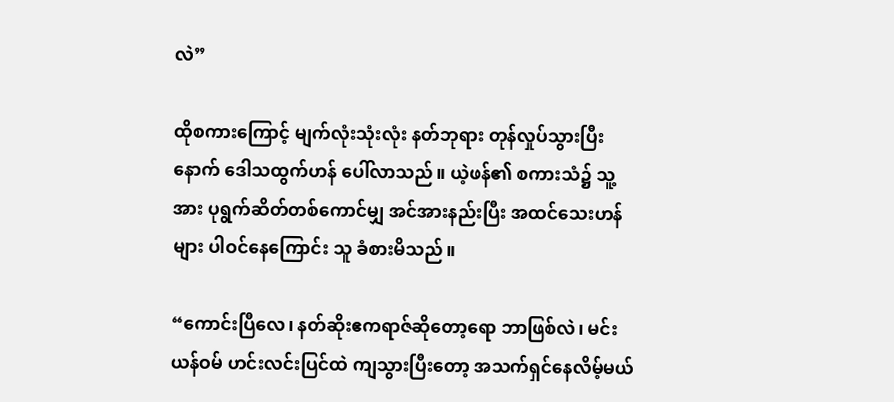လဲ”

ထိုစကားကြောင့် မျက်လုံးသုံးလုံး နတ်ဘုရား တုန်လှုပ်သွားပြီးနောက် ဒေါသထွက်ဟန် ပေါ်လာသည်။ ယဲ့ဖန်၏ စကားသံ၌ သူ့အား ပုရွက်ဆိတ်တစ်ကောင်မျှ အင်အားနည်းပြီး အထင်သေးဟန်များ ပါဝင်နေကြောင်း သူ ခံစားမိသည်။

“ကောင်းပြီလေ၊ နတ်ဆိုးဧကရာဇ်ဆိုတော့ရော ဘာဖြစ်လဲ၊ မင်း ယန်ဝမ် ဟင်းလင်းပြင်ထဲ ကျသွားပြီးတော့ အသက်ရှင်နေလိမ့်မယ်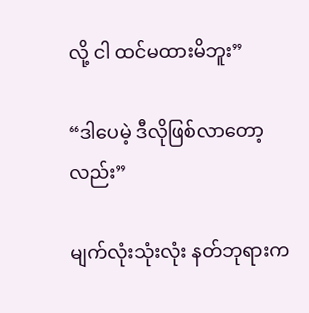လို့ ငါ ထင်မထားမိဘူး”

“ဒါပေမဲ့ ဒီလိုဖြစ်လာတော့လည်း”

မျက်လုံးသုံးလုံး နတ်ဘုရားက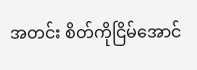အတင်း စိတ်ကိုငြိမ်အောင်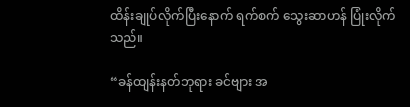ထိန်းချုပ်လိုက်ပြီးနောက် ရက်စက် သွေးဆာဟန် ပြုံးလိုက်သည်။

“ခန်ထျန်းနတ်ဘုရား ခင်ဗျား အ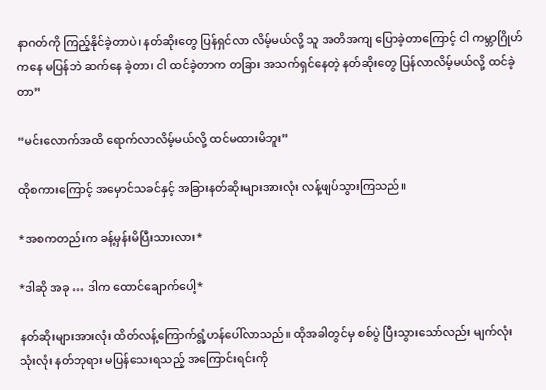နာဂတ်ကို ကြည့်နိုင်ခဲ့တာပဲ၊ နတ်ဆိုးတွေ ပြန်ရှင်လာ လိမ့်မယ်လို့ သူ အတိအကျ ပြောခဲ့တာကြောင့် ငါ ကမ္ဘာဂြိုဟ်ကနေ မပြန်ဘဲ ဆက်နေ ခဲ့တာ၊ ငါ ထင်ခဲ့တာက တခြား အသက်ရှင်နေတဲ့ နတ်ဆိုးတွေ ပြန်လာလိမ့်မယ်လို့ ထင်ခဲ့တာ”

“မင်းလောက်အထိ ရောက်လာလိမ့်မယ်လို့ ထင်မထားမိဘူး”

ထိုစကားကြောင့် အမှောင်သခင်နှင့် အခြားနတ်ဆိုးများအားလုံး လန့်ဖျပ်သွားကြသည်။

*အစကတည်းက ခန့်မှန်းမိပြီးသားလား*

*ဒါဆို အခု … ဒါက ထောင်ချောက်ပေါ့*

နတ်ဆိုးများအားလုံး ထိတ်လန့်ကြောက်ရွံ့ဟန်ပေါ်လာသည်။ ထိုအခါတွင်မှ စစ်ပွဲ ပြီးသွားသော်လည်း မျက်လုံး သုံးလုံး နတ်ဘုရား မပြန်သေးရသည့် အကြောင်းရင်းကို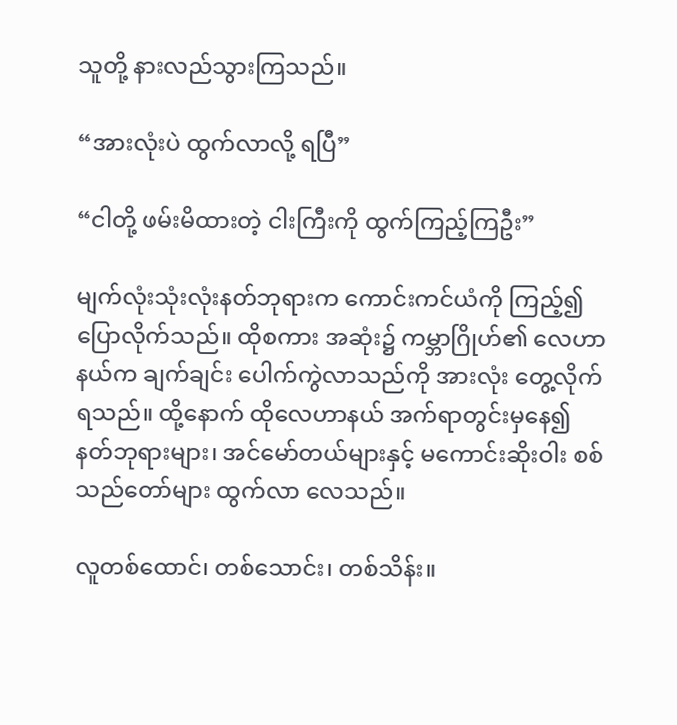သူတို့ နားလည်သွားကြသည်။

“အားလုံးပဲ ထွက်လာလို့ ရပြီ”

“ငါတို့ ဖမ်းမိထားတဲ့ ငါးကြီးကို ထွက်ကြည့်ကြဦး”

မျက်လုံးသုံးလုံးနတ်ဘုရားက ကောင်းကင်ယံကို ကြည့်၍ ပြောလိုက်သည်။ ထိုစကား အဆုံး၌ ကမ္ဘာဂြိုဟ်၏ လေဟာနယ်က ချက်ချင်း ပေါက်ကွဲလာသည်ကို အားလုံး တွေ့လိုက်ရသည်။ ထို့နောက် ထိုလေဟာနယ် အက်ရာတွင်းမှနေ၍ နတ်ဘုရားများ၊ အင်မော်တယ်များနှင့် မကောင်းဆိုးဝါး စစ်သည်တော်များ ထွက်လာ လေသည်။

လူတစ်ထောင်၊ တစ်သောင်း၊ တစ်သိန်း။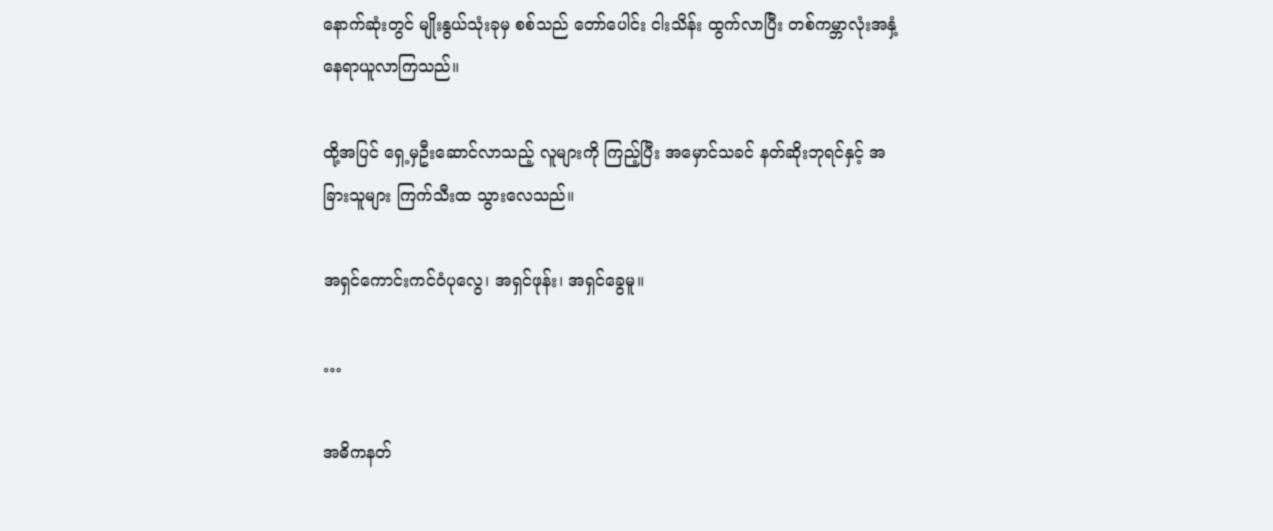နောက်ဆုံးတွင် မျိုးနွယ်သုံးခုမှ စစ်သည် တော်ပေါင်း ငါးသိန်း ထွက်လာပြီး တစ်ကမ္ဘာလုံးအနှံ့ နေရာယူလာကြသည်။

ထို့အပြင် ရှေ့မှဦးဆောင်လာသည့် လူများကို ကြည့်ပြီး အမှောင်သခင် နတ်ဆိုးဘုရင်နှင့် အခြားသူများ ကြက်သီးထ သွားလေသည်။

အရှင်ကောင်းကင်ဝံပုလွေ၊ အရှင်ဖုန်း၊ အရှင်ခွေမူ။

…

အဓိကနတ်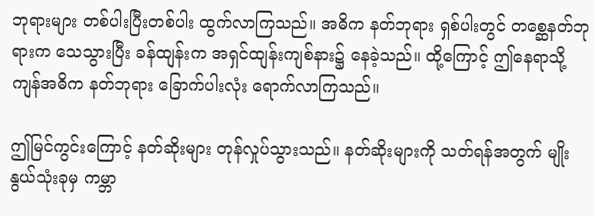ဘုရားများ တစ်ပါးပြီးတစ်ပါး ထွက်လာကြသည်။ အဓိက နတ်ဘုရား ရှစ်ပါးတွင် တစ္ဆေနတ်ဘုရားက သေသွားပြီး ခန်ထျန်းက အရှင်ထျန်းကျစ်နား၌ နေခဲ့သည်။ ထို့ကြောင့် ဤနေရာသို့ ကျန်အဓိက နတ်ဘုရား ခြောက်ပါးလုံး ရောက်လာကြသည်။

ဤမြင်ကွင်းကြောင့် နတ်ဆိုးများ တုန်လှုပ်သွားသည်။ နတ်ဆိုးများကို သတ်ရန်အတွက် မျိုးနွယ်သုံးခုမှ ကမ္ဘာ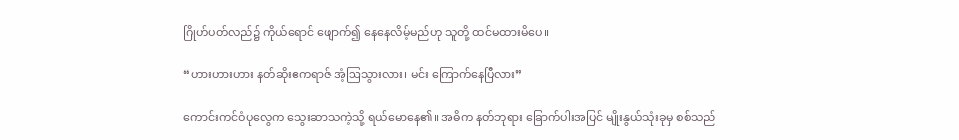ဂြိုဟ်ပတ်လည်၌ ကိုယ်ရောင် ဖျောက်၍ နေနေလိမ့်မည်ဟု သူတို့ ထင်မထားမိပေ။

“ဟားဟားဟား နတ်ဆိုးဧကရာဇ် အံ့ဩသွားလား၊ မင်း ကြောက်နေပြီလား”

ကောင်းကင်ဝံပုလွေက သွေးဆာသကဲ့သို့ ရယ်မောနေ၏။ အဓိက နတ်ဘုရား ခြောက်ပါးအပြင် မျိုးနွယ်သုံးခုမှ စစ်သည်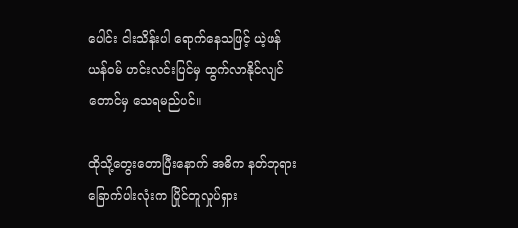ပေါင်း ငါးသိန်းပါ ရောက်နေသဖြင့် ယဲ့ဖန် ယန်ဝမ် ဟင်းလင်းပြင်မှ ထွက်လာနိုင်လျင်တောင်မှ သေရမည်ပင်။

ထိုသို့တွေးတောပြီးနောက် အဓိက နတ်ဘုရား ခြောက်ပါးလုံးက ပြိုင်တူလှုပ်ရှား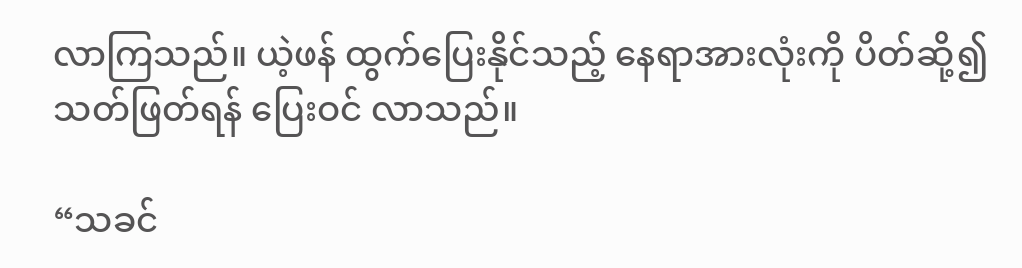လာကြသည်။ ယဲ့ဖန် ထွက်ပြေးနိုင်သည့် နေရာအားလုံးကို ပိတ်ဆို့၍ သတ်ဖြတ်ရန် ပြေးဝင် လာသည်။

“သခင်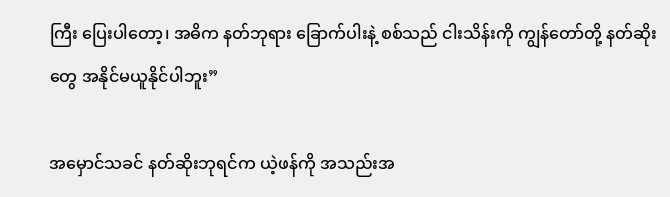ကြီး ပြေးပါတော့၊ အဓိက နတ်ဘုရား ခြောက်ပါးနဲ့ စစ်သည် ငါးသိန်းကို ကျွန်တော်တို့ နတ်ဆိုးတွေ အနိုင်မယူနိုင်ပါဘူး”

အမှောင်သခင် နတ်ဆိုးဘုရင်က ယဲ့ဖန်ကို အသည်းအ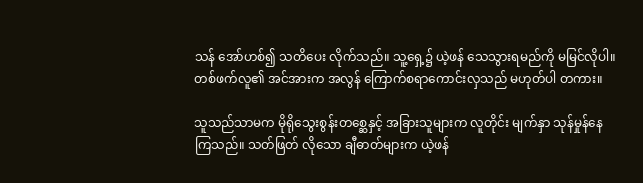သန် အော်ဟစ်၍ သတိပေး လိုက်သည်။ သူ့ရှေ့၌ ယဲ့ဖန် သေသွားရမည်ကို မမြင်လိုပါ။ တစ်ဖက်လူ၏ အင်အားက အလွန် ကြောက်စရာကောင်းလှသည် မဟုတ်ပါ တကား။

သူသည်သာမက မိုရိုသွေးစွန်းတစ္ဆေနှင့် အခြားသူများက လူတိုင်း မျက်နှာ သုန်မှုန်နေ ကြသည်။ သတ်ဖြတ် လိုသော ချီဓာတ်များက ယဲ့ဖန်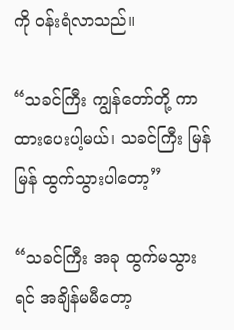ကို ဝန်းရံလာသည်။

“သခင်ကြီး ကျွန်တော်တို့ ကာထားပေးပါ့မယ်၊ သခင်ကြီး မြန်မြန် ထွက်သွားပါတော့”

“သခင်ကြီး အခု ထွက်မသွားရင် အချိန်မမီတော့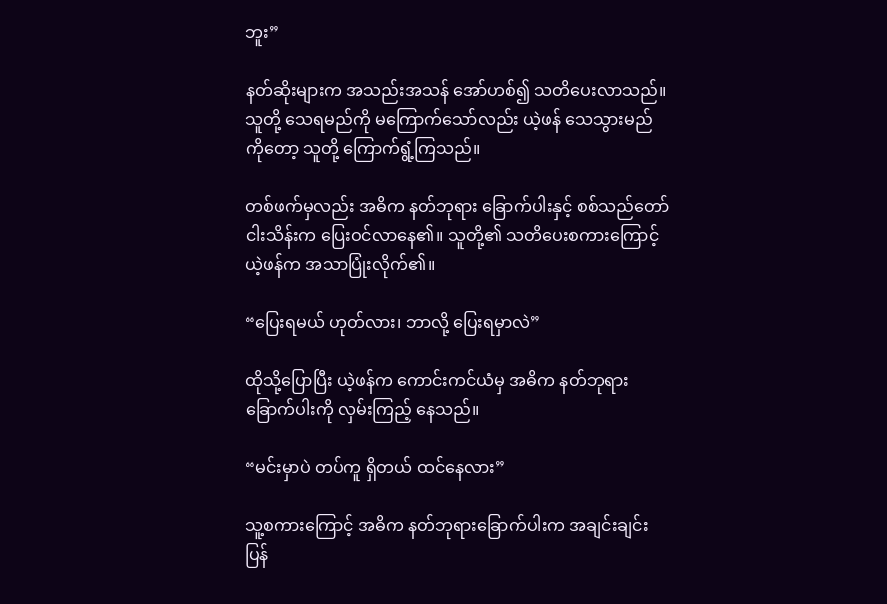ဘူး”

နတ်ဆိုးများက အသည်းအသန် အော်ဟစ်၍ သတိပေးလာသည်။ သူတို့ သေရမည်ကို မကြောက်သော်လည်း ယဲ့ဖန် သေသွားမည်ကိုတော့ သူတို့ ကြောက်ရွံ့ကြသည်။

တစ်ဖက်မှလည်း အဓိက နတ်ဘုရား ခြောက်ပါးနှင့် စစ်သည်တော် ငါးသိန်းက ပြေးဝင်လာနေ၏။ သူတို့၏ သတိပေးစကားကြောင့် ယဲ့ဖန်က အသာပြုံးလိုက်၏။

“ပြေးရမယ် ဟုတ်လား၊ ဘာလို့ ပြေးရမှာလဲ”

ထိုသို့ပြောပြီး ယဲ့ဖန်က ကောင်းကင်ယံမှ အဓိက နတ်ဘုရားခြောက်ပါးကို လှမ်းကြည့် နေသည်။

“မင်းမှာပဲ တပ်ကူ ရှိတယ် ထင်နေလား”

သူ့စကားကြောင့် အဓိက နတ်ဘုရားခြောက်ပါးက အချင်းချင်း ပြန်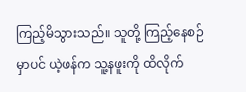ကြည့်မိသွားသည်။ သူတို့ ကြည့်နေစဉ်မှာပင် ယဲ့ဖန်က သူ့နဖူးကို ထိလိုက်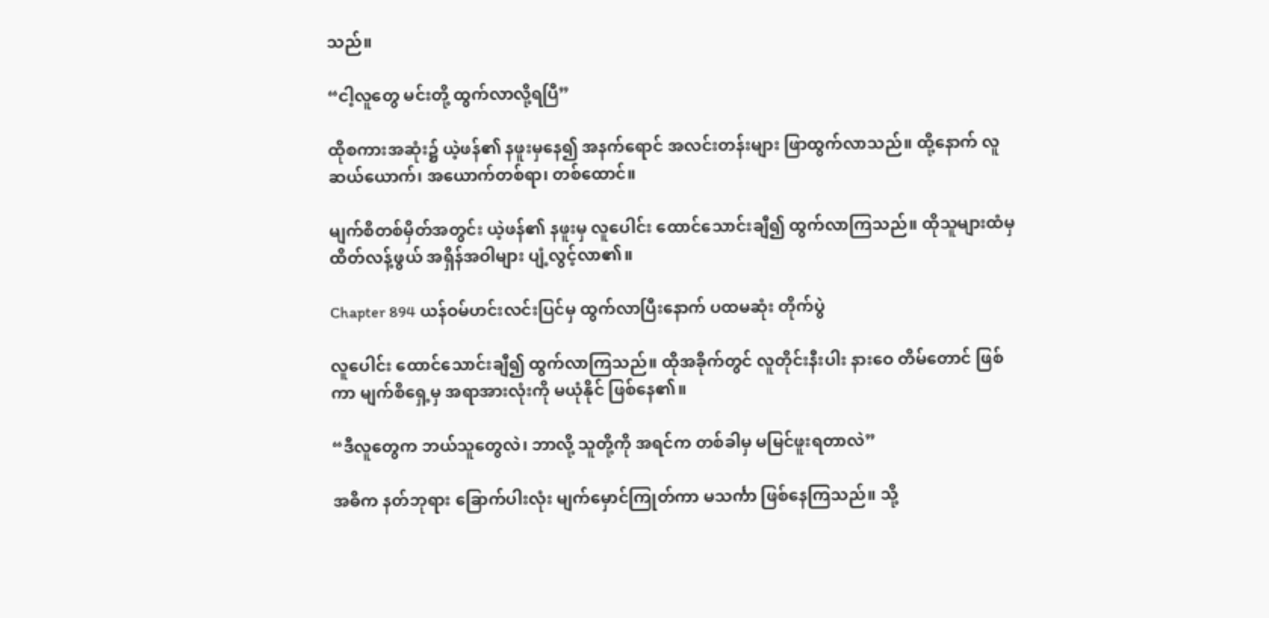သည်။

“ငါ့လူတွေ မင်းတို့ ထွက်လာလို့ရပြီ”

ထိုစကားအဆုံး၌ ယဲ့ဖန်၏ နဖူးမှနေ၍ အနက်ရောင် အလင်းတန်းများ ဖြာထွက်လာသည်။ ထို့နောက် လူဆယ်ယောက်၊ အယောက်တစ်ရာ၊ တစ်ထောင်။

မျက်စိတစ်မှိတ်အတွင်း ယဲ့ဖန်၏ နဖူးမှ လူပေါင်း ထောင်သောင်းချီ၍ ထွက်လာကြသည်။ ထိုသူများထံမှ ထိတ်လန့်ဖွယ် အရှိန်အဝါများ ပျံ့လွင့်လာ၏။

Chapter 894 ယန်ဝမ်ဟင်းလင်းပြင်မှ ထွက်လာပြီးနောက် ပထမဆုံး တိုက်ပွဲ

လူပေါင်း ထောင်သောင်းချီ၍ ထွက်လာကြသည်။ ထိုအခိုက်တွင် လူတိုင်းနီးပါး နားဝေ တိမ်တောင် ဖြစ်ကာ မျက်စိရှေ့မှ အရာအားလုံးကို မယုံနိုင် ဖြစ်နေ၏။

“ဒီလူတွေက ဘယ်သူတွေလဲ၊ ဘာလို့ သူတို့ကို အရင်က တစ်ခါမှ မမြင်ဖူးရတာလဲ”

အဓိက နတ်ဘုရား ခြောက်ပါးလုံး မျက်မှောင်ကြုတ်ကာ မသင်္ကာ ဖြစ်နေကြသည်။ သို့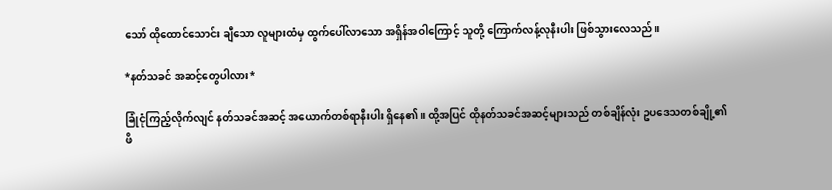သော် ထိုထောင်သောင်း ချီသော လူများထံမှ ထွက်ပေါ်လာသော အရှိန်အဝါကြောင့် သူတို့ ကြောက်လန့်လုနီးပါး ဖြစ်သွားလေသည်။

*နတ်သခင် အဆင့်တွေပါလား*

ခြုံငုံကြည့်လိုက်လျင် နတ်သခင်အဆင့် အယောက်တစ်ရာနီးပါး ရှိနေ၏။ ထို့အပြင် ထိုနတ်သခင်အဆင့်များသည် တစ်ချိန်လုံး ဥပဒေသတစ်ချို့၏ ဖိ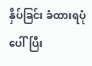နှိပ်ခြင်း ခံထားရပုံပေါ်ပြီး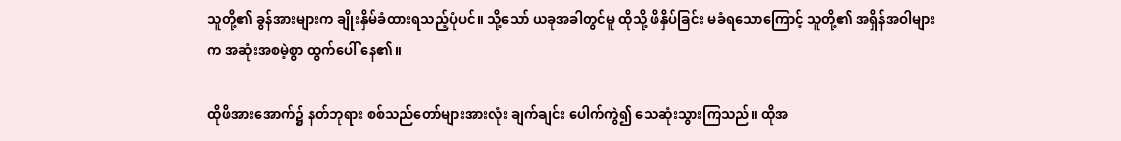သူတို့၏ ခွန်အားများက ချိုးနှိမ်ခံထားရသည့်ပုံပင်။ သို့သော် ယခုအခါတွင်မူ ထိုသို့ ဖိနှိပ်ခြင်း မခံရသောကြောင့် သူတို့၏ အရှိန်အဝါများက အဆုံးအစမဲ့စွာ ထွက်ပေါ် နေ၏။

ထိုဖိအားအောက်၌ နတ်ဘုရား စစ်သည်တော်များအားလုံး ချက်ချင်း‌ ပေါက်ကွဲ၍ သေဆုံးသွားကြသည်။ ထိုအ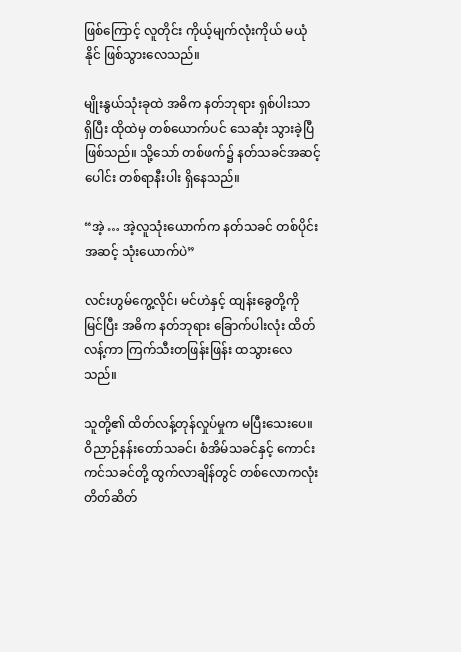ဖြစ်ကြောင့် လူတိုင်း ကိုယ့်မျက်လုံးကိုယ် မယုံနိုင် ဖြစ်သွားလေသည်။

မျိုးနွယ်သုံးခုထဲ အဓိက နတ်ဘုရား ရှစ်ပါးသာ ရှိပြီး ထိုထဲမှ တစ်ယောက်ပင် သေဆုံး သွားခဲ့ပြီ ဖြစ်သည်။ သို့သော် တစ်ဖက်၌ နတ်သခင်အဆင့်ပေါင်း တစ်ရာနီးပါး ရှိနေသည်။

“အဲ့ … အဲ့လူသုံးယောက်က နတ်သခင် တစ်ပိုင်းအဆင့် သုံးယောက်ပဲ”

လင်းဟွမ်ကွေ့လိုင်၊ မင်ဟဲနှင့် ထျန်းခွေတို့ကို မြင်ပြီး အဓိက နတ်ဘုရား ခြောက်ပါးလုံး ထိတ်လန့်ကာ ကြက်သီးတဖြန်းဖြန်း ထသွားလေသည်။

သူတို့၏ ထိတ်လန့်တုန်လှုပ်မှုက မပြီးသေးပေ။ ဝိညာဉ်နန်းတော်သခင်၊ စံအိမ်သခင်နှင့် ကောင်းကင်သခင်တို့ ထွက်လာချိန်တွင် တစ်လောကလုံး တိတ်ဆိတ်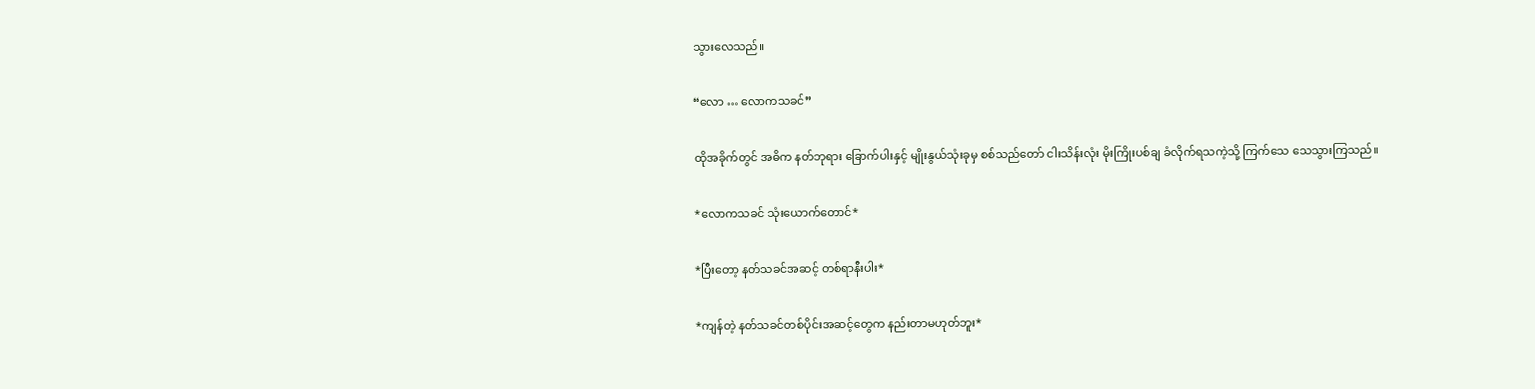သွားလေသည်။

“လော … လောကသခင်”

ထိုအခိုက်တွင် အဓိက နတ်ဘုရား ခြောက်ပါးနှင့် မျိုးနွယ်သုံးခုမှ စစ်သည်တော် ငါးသိန်းလုံး မိုးကြိုးပစ်ချ ခံလိုက်ရသကဲ့သို့ ကြက်သေ သေသွားကြသည်။

*လောကသခင် သုံးယောက်တောင်*

*ပြီးတော့ နတ်သခင်အဆင့် တစ်ရာနီးပါး*

*ကျန်တဲ့ နတ်သခင်တစ်ပိုင်းအဆင့်တွေက နည်းတာမဟုတ်ဘူး*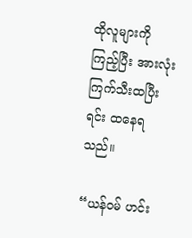ထိုလူများကို ကြည့်ပြီး အားလုံး ကြက်သီးထပြီးရင်း ထနေရသည်။

“ယန်ဝမ် ဟင်း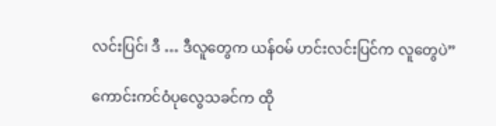လင်းပြင်၊ ဒီ … ဒီလူတွေက ယန်ဝမ် ဟင်းလင်းပြင်က လူတွေပဲ”

ကောင်းကင်ဝံပုလွေသခင်က ထို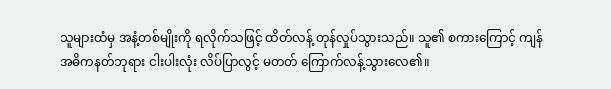သူများထံမှ အနံ့တစ်မျိုးကို ရလိုက်သဖြင့် ထိတ်လန့် တုန်လှုပ်သွားသည်။ သူ၏ စကားကြောင့် ကျန်အဓိကနတ်ဘုရား ငါးပါးလုံး လိပ်ပြာလွင့် မတတ် ကြောက်လန့်သွားလေ၏။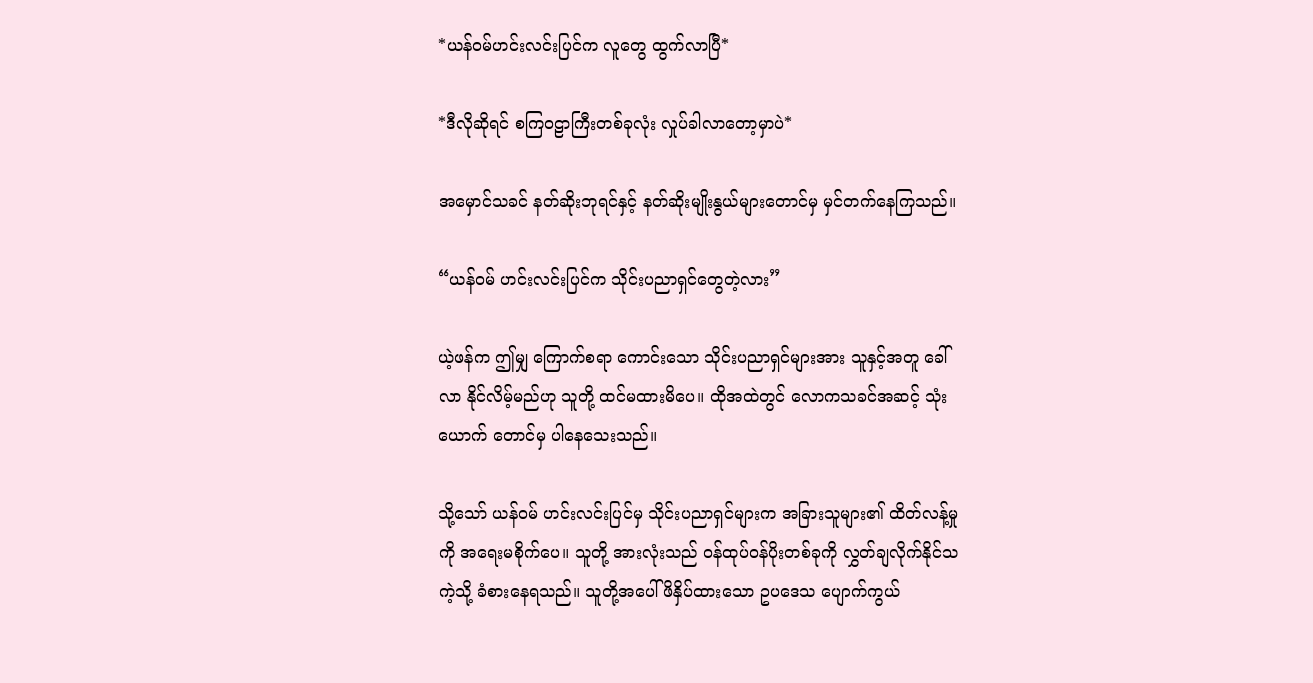*ယန်ဝမ်ဟင်းလင်းပြင်က လူတွေ ထွက်လာပြီ*

*ဒီလိုဆိုရင် စကြဝဠာကြီးတစ်ခုလုံး လှုပ်ခါလာတော့မှာပဲ*

အမှောင်သခင် နတ်ဆိုးဘုရင်နှင့် နတ်ဆိုးမျိုးနွယ်များတောင်မှ မှင်တက်နေကြသည်။

“ယန်ဝမ် ဟင်းလင်းပြင်က သိုင်းပညာရှင်တွေတဲ့လား”

ယဲ့ဖန်က ဤမျှ ကြောက်စရာ ကောင်းသော သိုင်းပညာရှင်များအား သူနှင့်အတူ ခေါ်လာ နိုင်လိမ့်မည်ဟု သူတို့ ထင်မထားမိပေ။ ထိုအထဲတွင် လောကသခင်အဆင့် သုံးယောက် တောင်မှ ပါနေသေးသည်။

သို့သော် ယန်ဝမ် ဟင်းလင်းပြင်မှ သိုင်းပညာရှင်များက အခြားသူများ၏ ထိတ်လန့်မှုကို အရေးမစိုက်ပေ။ သူတို့ အားလုံးသည် ဝန်ထုပ်ဝန်ပိုးတစ်ခုကို လွှတ်ချလိုက်နိုင်သကဲ့သို့ ခံစားနေရသည်။ သူတို့အပေါ် ဖိနှိပ်ထားသော ဥပဒေသ ပျောက်ကွယ်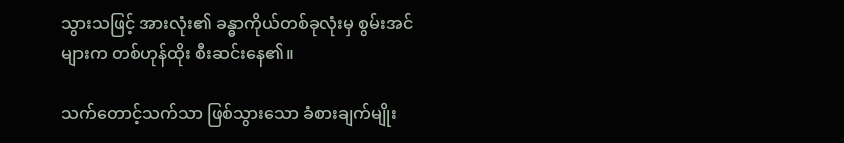သွားသဖြင့် အားလုံး၏ ခန္ဓာကိုယ်တစ်ခုလုံးမှ စွမ်းအင်များက တစ်ဟုန်ထိုး စီးဆင်းနေ၏။

သက်တောင့်သက်သာ ဖြစ်သွားသော ခံစားချက်မျိုး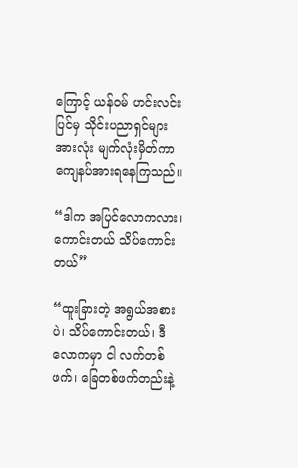ကြောင့် ယန်ဝမ် ဟင်းလင်းပြင်မှ သိုင်းပညာရှင်များအားလုံး မျက်လုံးမှိတ်ကာ ကျေနပ်အားရနေကြသည်။

“ဒါက အပြင်လောကလား၊ ကောင်းတယ် သိပ်ကောင်းတယ်”

“ထူးခြားတဲ့ အရွယ်အစားပဲ၊ သိပ်ကောင်းတယ်၊ ဒီလောကမှာ ငါ လက်တစ်ဖက်၊ ခြေတစ်ဖက်တည်းနဲ့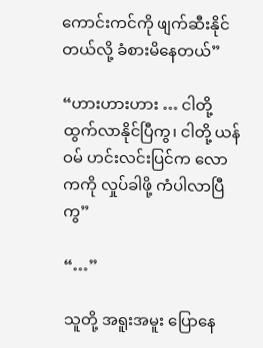ကောင်းကင်ကို ဖျက်ဆီးနိုင်တယ်လို့ ခံစားမိနေတယ်”

“ဟားဟားဟား … ငါတို့ ထွက်လာနိုင်ပြီကွ၊ ငါတို့ ယန်ဝမ် ဟင်းလင်းပြင်က လောကကို လှုပ်ခါဖို့ ကံပါလာပြီကွ”

“…”

သူတို့ အရူးအမူး ပြောနေ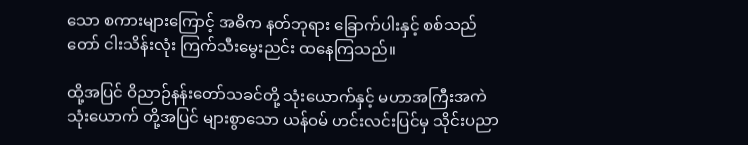သော စကားများကြောင့် အဓိက နတ်ဘုရား ခြောက်ပါးနှင့် စစ်သည်တော် ငါးသိန်းလုံး ကြက်သီးမွေးညင်း ထနေကြသည်။

ထို့အပြင် ဝိညာဉ်နန်းတော်သခင်တို့ သုံးယောက်နှင့် မဟာအကြီးအကဲ သုံးယောက် တို့အပြင် များစွာသော ယန်ဝမ် ဟင်းလင်းပြင်မှ သိုင်းပညာ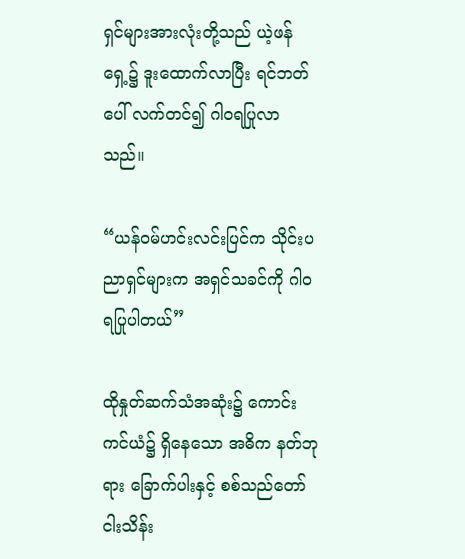ရှင်များအားလုံးတို့သည် ယဲ့ဖန်ရှေ့၌ ဒူးထောက်လာပြီး ရင်ဘတ်ပေါ် လက်တင်၍ ဂါဝရပြုလာသည်။

“ယန်ဝမ်ဟင်းလင်းပြင်က သိုင်းပညာရှင်များက အရှင်သခင်ကို ဂါဝရပြုပါတယ်”

ထိုနှုတ်ဆက်သံအဆုံး၌ ကောင်းကင်ယံ၌ ရှိနေသော အဓိက နတ်ဘုရား ခြောက်ပါးနှင့် စစ်သည်တော် ငါးသိန်း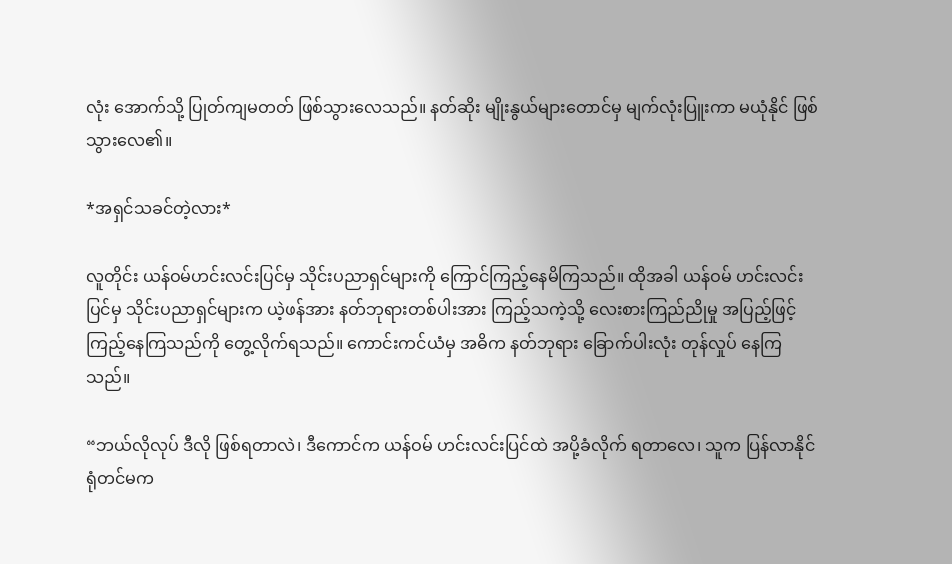လုံး အောက်သို့ ပြုတ်ကျမတတ် ဖြစ်သွားလေသည်။ နတ်ဆိုး မျိုးနွယ်များတောင်မှ မျက်လုံးပြူးကာ မယုံနိုင် ဖြစ်သွားလေ၏။

*အရှင်သခင်တဲ့လား*

လူတိုင်း ယန်ဝမ်ဟင်းလင်းပြင်မှ သိုင်းပညာရှင်များကို ကြောင်ကြည့်နေမိကြသည်။ ထိုအခါ ယန်ဝမ် ဟင်းလင်းပြင်မှ သိုင်းပညာရှင်များက ယဲ့ဖန်အား နတ်ဘုရားတစ်ပါးအား ကြည့်သကဲ့သို့ လေးစားကြည်ညိုမှု အပြည့်ဖြင့် ကြည့်နေကြသည်ကို တွေ့လိုက်ရသည်။ ကောင်းကင်ယံမှ အဓိက နတ်ဘုရား ခြောက်ပါးလုံး တုန်လှုပ် နေကြသည်။

“ဘယ်လိုလုပ် ဒီလို ဖြစ်ရတာလဲ၊ ဒီကောင်က ယန်ဝမ် ဟင်းလင်းပြင်ထဲ အပို့ခံလိုက် ရတာလေ၊ သူက ပြန်လာနိုင်ရုံတင်မက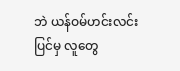ဘဲ ယန်ဝမ်ဟင်းလင်းပြင်မှ လူတွေ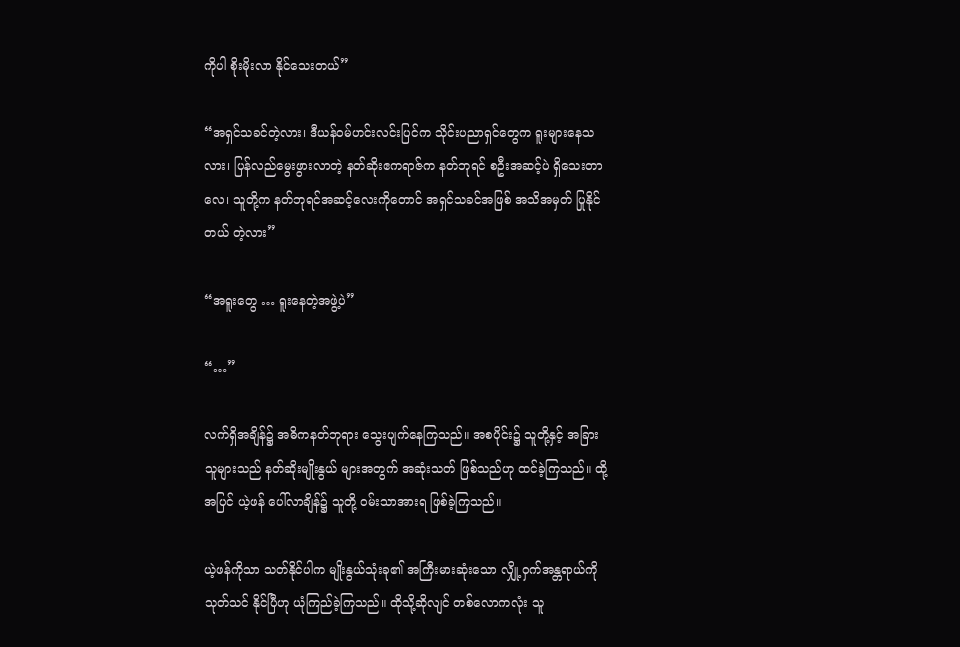ကိုပါ စိုးမိုးလာ နိုင်သေးတယ်”

“အရှင်သခင်တဲ့လား၊ ဒီယန်ဝမ်ဟင်းလင်းပြင်က သိုင်းပညာရှင်တွေက ရူးများနေသလား၊ ပြန်လည်မွေးဖွားလာတဲ့ နတ်ဆိုးဧကရာဇ်က နတ်ဘုရင် စဦးအဆင့်ပဲ ရှိသေးတာလေ၊ သူတို့က နတ်ဘုရင်အဆင့်လေးကိုတောင် အရှင်သခင်အဖြစ် အသိအမှတ် ပြုနိုင်တယ် တဲ့လား”

“အရူးတွေ … ရူးနေတဲ့အဖွဲ့ပဲ”

“…”

လက်ရှိအချိန်၌ အဓိကနတ်ဘုရား သွေးပျက်နေကြသည်။ အစပိုင်း၌ သူတို့နှင့် အခြားသူများသည် နတ်ဆိုးမျိုးနွယ် များအတွက် အဆုံးသတ် ဖြစ်သည်ဟု ထင်ခဲ့ကြသည်။ ထို့အပြင် ယဲ့ဖန် ပေါ်လာချိန်၌ သူတို့ ဝမ်းသာအားရ ဖြစ်ခဲ့ကြသည်။

ယဲ့ဖန်ကိုသာ သတ်နိုင်ပါက မျိုးနွယ်သုံးခု၏ အကြီးမားဆုံးသော လျှို့ဝှက်အန္တရာယ်ကို သုတ်သင် နိုင်ပြီဟု ယုံကြည်ခဲ့ကြသည်။ ထိုသို့ဆိုလျင် တစ်လောကလုံး သူ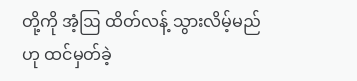တို့ကို အံ့ဩ ထိတ်လန့် သွားလိမ့်မည်ဟု ထင်မှတ်ခဲ့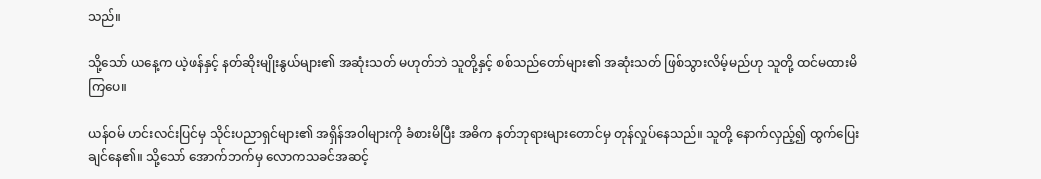သည်။

သို့သော် ယနေ့က ယဲ့ဖန်နှင့် နတ်ဆိုးမျိုးနွယ်များ၏ အဆုံးသတ် မဟုတ်ဘဲ သူတို့နှင့် စစ်သည်တော်များ၏ အဆုံးသတ် ဖြစ်သွားလိမ့်မည်ဟု သူတို့ ထင်မထားမိကြပေ။

ယန်ဝမ် ဟင်းလင်းပြင်မှ သိုင်းပညာရှင်များ၏ အရှိန်အဝါများကို ခံစားမိပြီး အဓိက နတ်ဘုရားများတောင်မှ တုန်လှုပ်နေသည်။ သူတို့ နောက်လှည့်၍ ထွက်ပြေးချင်နေ၏။ သို့သော် အောက်ဘက်မှ လောကသခင်အဆင့်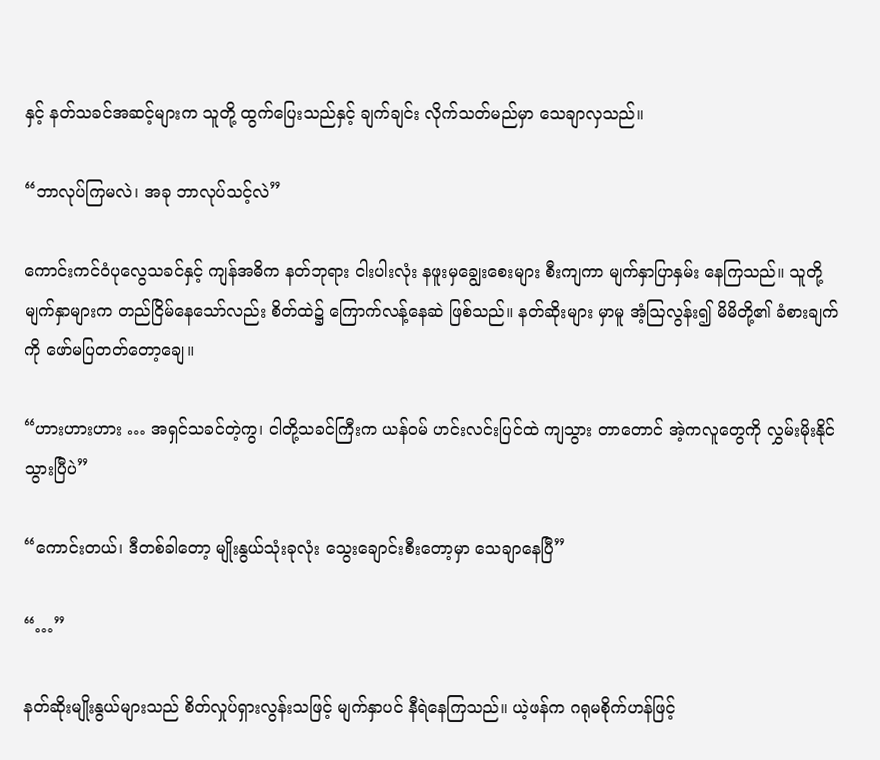နှင့် နတ်သခင်အဆင့်များက သူတို့ ထွက်ပြေးသည်နှင့် ချက်ချင်း လိုက်သတ်မည်မှာ သေချာလှသည်။

“ဘာလုပ်ကြမလဲ၊ အခု ဘာလုပ်သင့်လဲ”

ကောင်းကင်ဝံပုလွေသခင်နှင့် ကျန်အဓိက နတ်ဘုရား ငါးပါးလုံး နဖူးမှချွေးစေးများ စီးကျကာ မျက်နှာပြာနှမ်း နေကြသည်။ သူတို့မျက်နှာများက တည်ငြိမ်နေသော်လည်း စိတ်ထဲ၌ ကြောက်လန့်နေဆဲ ဖြစ်သည်။ နတ်ဆိုးများ မှာမူ အံ့ဩလွန်း၍ မိမိတို့၏ ခံစားချက်ကို ဖော်မပြတတ်တော့ချေ။

“ဟားဟားဟား … အရှင်သခင်တဲ့ကွ၊ ငါတို့သခင်ကြီးက ယန်ဝမ် ဟင်းလင်းပြင်ထဲ ကျသွား တာတောင် အဲ့ကလူတွေကို လွှမ်းမိုးနိုင်သွားပြီပဲ”

“ကောင်းတယ်၊ ဒီတစ်ခါတော့ မျိုးနွယ်သုံးခုလုံး သွေးချောင်းစီးတော့မှာ သေချာနေပြီ”

“…”

နတ်ဆိုးမျိုးနွယ်များသည် စိတ်လှုပ်ရှားလွန်းသဖြင့် မျက်နှာပင် နီရဲနေကြသည်။ ယဲ့ဖန်က ဂရုမစိုက်ဟန်ဖြင့်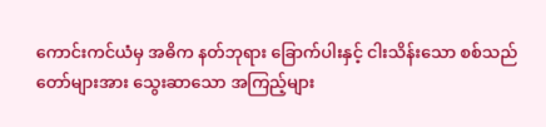ကောင်းကင်ယံမှ အဓိက နတ်ဘုရား ခြောက်ပါးနှင့် ငါးသိန်းသော စစ်သည်တော်များအား သွေးဆာသော အကြည့်များ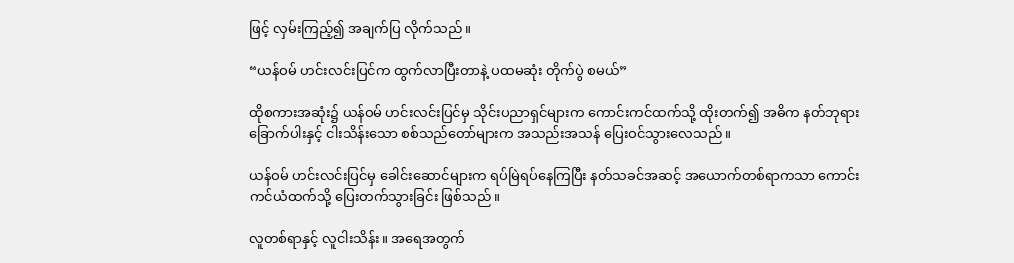ဖြင့် လှမ်းကြည့်၍ အချက်ပြ လိုက်သည်။

“ယန်ဝမ် ဟင်းလင်းပြင်က ထွက်လာပြီးတာနဲ့ ပထမဆုံး တိုက်ပွဲ စမယ်”

ထိုစကားအဆုံး၌ ယန်ဝမ် ဟင်းလင်းပြင်မှ သိုင်းပညာရှင်များက ကောင်းကင်ထက်သို့ ထိုးတက်၍ အဓိက နတ်ဘုရား ခြောက်ပါးနှင့် ငါးသိန်းသော စစ်သည်တော်များက အသည်းအသန် ပြေးဝင်သွားလေသည်။

ယန်ဝမ် ဟင်းလင်းပြင်မှ ခေါင်းဆောင်များက ရပ်မြဲရပ်နေကြပြီး နတ်သခင်အဆင့် အယောက်တစ်ရာကသာ ကောင်းကင်ယံထက်သို့ ပြေးတက်သွားခြင်း ဖြစ်သည်။

လူတစ်ရာနှင့် လူငါးသိန်း။ အရေအတွက်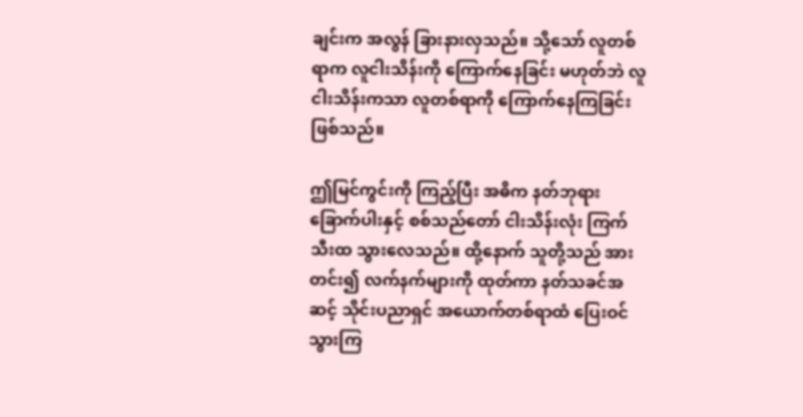ချင်းက အလွန် ခြားနားလှသည်။ သို့သော် လူတစ်ရာက လူငါးသိန်းကို ကြောက်နေခြင်း မဟုတ်ဘဲ လူငါးသိန်းကသာ လူတစ်ရာကို ကြောက်နေကြခြင်း ဖြစ်သည်။

ဤမြင်ကွင်းကို ကြည့်ပြီး အဓိက နတ်ဘုရား ခြောက်ပါးနှင့် စစ်သည်တော် ငါးသိန်းလုံး ကြက်သီးထ သွားလေသည်။ ထို့နောက် သူတို့သည် အားတင်း၍ လက်နက်များကို ထုတ်ကာ နတ်သခင်အဆင့် သိုင်းပညာရှင် အယောက်တစ်ရာထံ ပြေးဝင်သွားကြ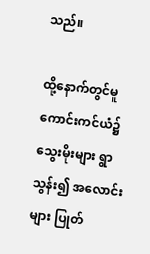သည်။

ထို့နောက်တွင်မူ ကောင်းကင်ယံ၌ သွေးမိုးများ ရွာသွန်း၍ အလောင်းများ ပြုတ်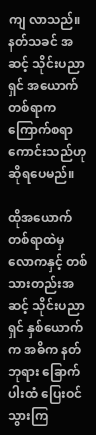ကျ လာသည်။ နတ်သခင် အဆင့် သိုင်းပညာရှင် အယောက်တစ်ရာက ကြောက်စရာ ကောင်းသည်ဟု ဆိုရပေမည်။

ထိုအယောက်တစ်ရာထဲမှ လောကနှင့် တစ်သားတည်းအဆင့် သိုင်းပညာရှင် နှစ်ယောက်က အဓိက နတ်ဘုရား ခြောက်ပါးထံ ပြေးဝင်သွားကြ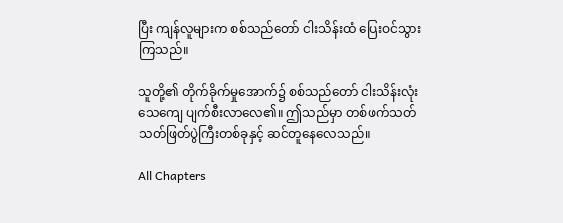ပြီး ကျန်လူများက စစ်သည်တော် ငါးသိန်းထံ ပြေးဝင်သွားကြသည်။

သူတို့၏ တိုက်ခိုက်မှုအောက်၌ စစ်သည်တော် ငါးသိန်းလုံး သေကျေ ပျက်စီးလာလေ၏။ ဤသည်မှာ တစ်ဖက်သတ် သတ်ဖြတ်ပွဲကြီးတစ်ခုနှင့် ဆင်တူနေလေသည်။

All Chapters